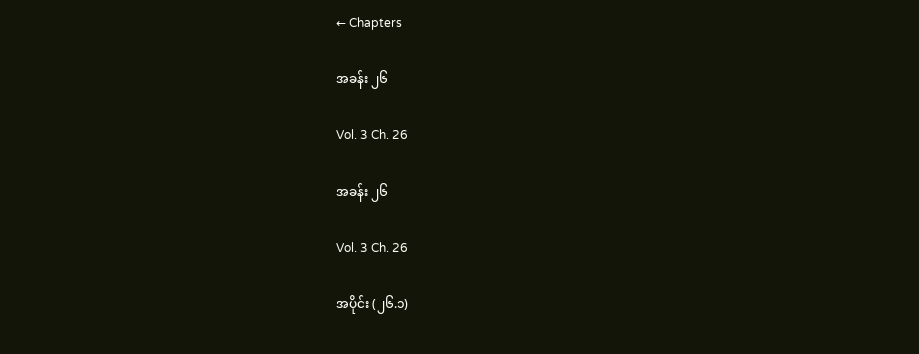← Chapters

အခန်း ၂၆

Vol. 3 Ch. 26

အခန်း ၂၆

Vol. 3 Ch. 26

အပိုင်း (၂၆.၁)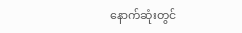နောက်ဆုံးတွင်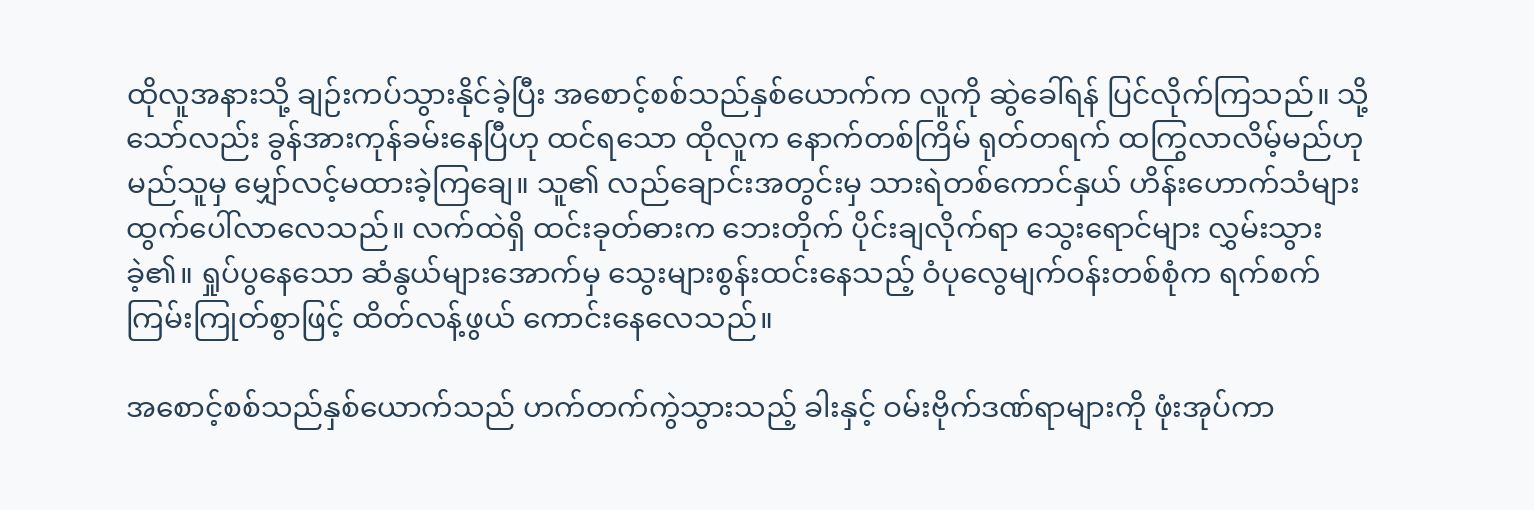ထိုလူအနားသို့ ချဉ်းကပ်သွားနိုင်ခဲ့ပြီး အစောင့်စစ်သည်နှစ်ယောက်က လူကို ဆွဲခေါ်ရန် ပြင်လိုက်ကြသည်။ သို့သော်လည်း ခွန်အားကုန်ခမ်းနေပြီဟု ထင်ရသော ထိုလူက နောက်တစ်ကြိမ် ရုတ်တရက် ထကြွလာလိမ့်မည်ဟု မည်သူမှ မျှော်လင့်မထားခဲ့ကြချေ။ သူ၏ လည်ချောင်းအတွင်းမှ သားရဲတစ်ကောင်နှယ် ဟိန်းဟောက်သံများ ထွက်ပေါ်လာလေသည်။ လက်ထဲရှိ ထင်းခုတ်ဓားက ဘေးတိုက် ပိုင်းချလိုက်ရာ သွေးရောင်များ လွှမ်းသွားခဲ့၏။ ရှုပ်ပွနေသော ဆံနွယ်များအောက်မှ သွေးများစွန်းထင်းနေသည့် ဝံပုလွေမျက်ဝန်းတစ်စုံက ရက်စက်ကြမ်းကြုတ်စွာဖြင့် ထိတ်လန့်ဖွယ် ကောင်းနေလေသည်။

အစောင့်စစ်သည်နှစ်ယောက်သည် ဟက်တက်ကွဲသွားသည့် ခါးနှင့် ဝမ်းဗိုက်ဒဏ်ရာများကို ဖုံးအုပ်ကာ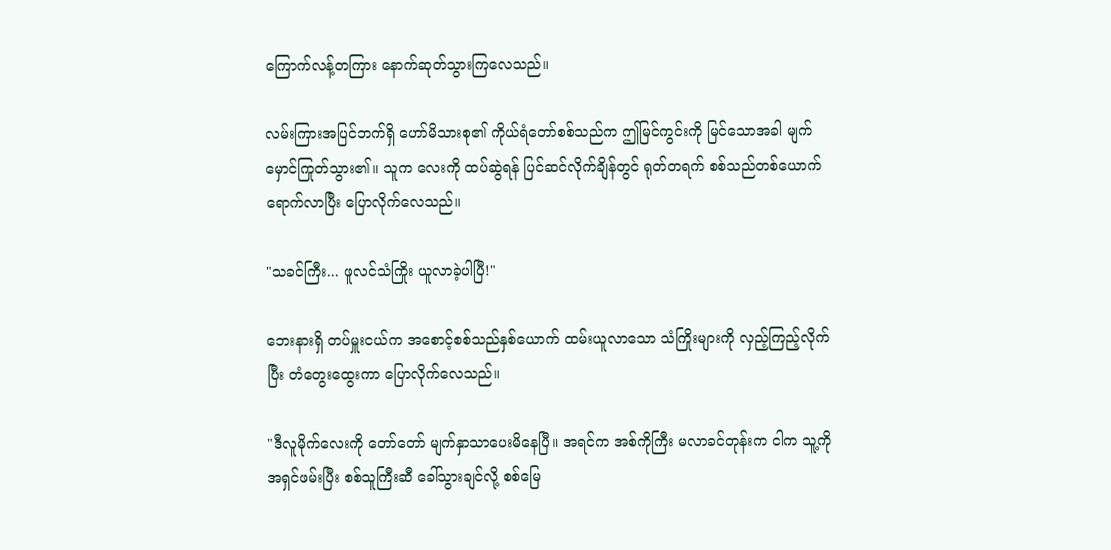ကြောက်လန့်တကြား နောက်ဆုတ်သွားကြလေသည်။

လမ်းကြားအပြင်ဘက်ရှိ ဟော်မိသားစု၏ ကိုယ်ရံတော်စစ်သည်က ဤမြင်ကွင်းကို မြင်သောအခါ မျက်မှောင်ကြုတ်သွား၏။ သူက လေးကို ထပ်ဆွဲရန် ပြင်ဆင်လိုက်ချိန်တွင် ရုတ်တရက် စစ်သည်တစ်ယောက် ရောက်လာပြီး ပြောလိုက်လေသည်။

"သခင်ကြီး... ဖူလင်သံကြိုး ယူလာခဲ့ပါပြီ!"

ဘေးနားရှိ တပ်မှူးငယ်က အစောင့်စစ်သည်နှစ်ယောက် ထမ်းယူလာသော သံကြိုးများကို လှည့်ကြည့်လိုက်ပြီး တံတွေးထွေးကာ ပြောလိုက်လေသည်။

"ဒီလူမိုက်လေးကို တော်တော် မျက်နှာသာပေးမိနေပြီ။ အရင်က အစ်ကိုကြီး မလာခင်တုန်းက ငါက သူ့ကို အရှင်ဖမ်းပြီး စစ်သူကြီးဆီ ခေါ်သွားချင်လို့ စစ်မြေ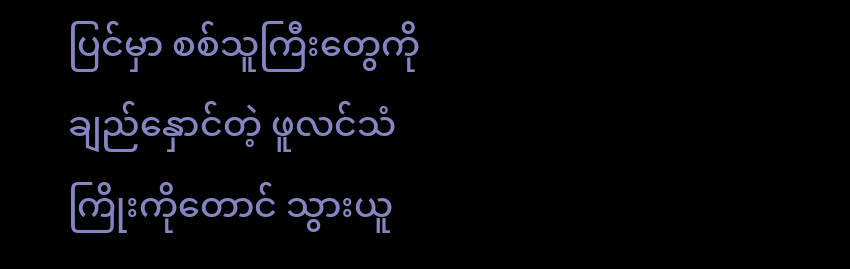ပြင်မှာ စစ်သူကြီးတွေကို ချည်နှောင်တဲ့ ဖူလင်သံကြိုးကိုတောင် သွားယူ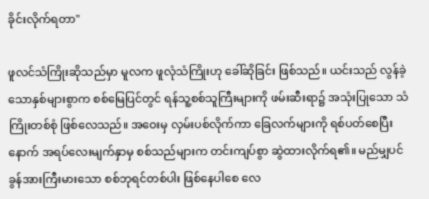ခိုင်းလိုက်ရတာ"

ဖူလင်သံကြိုးဆိုသည်မှာ မူလက ဖူလုံသံကြိုးဟု ခေါ်ဆိုခြင်း ဖြစ်သည်။ ယင်းသည် လွန်ခဲ့သောနှစ်များစွာက စစ်မြေပြင်တွင် ရန်သူ့စစ်သူကြီးများကို ဖမ်းဆီးရာ၌ အသုံးပြုသော သံကြိုးတစ်စုံ ဖြစ်လေသည်။ အဝေးမှ လှမ်းပစ်လိုက်ကာ ခြေလက်များကို ရစ်ပတ်စေပြီးနောက် အရပ်လေးမျက်နှာမှ စစ်သည်များက တင်းကျပ်စွာ ဆွဲထားလိုက်ရ၏။ မည်မျှပင် ခွန်အားကြီးမားသော စစ်ဘုရင်တစ်ပါး ဖြစ်နေပါစေ လေ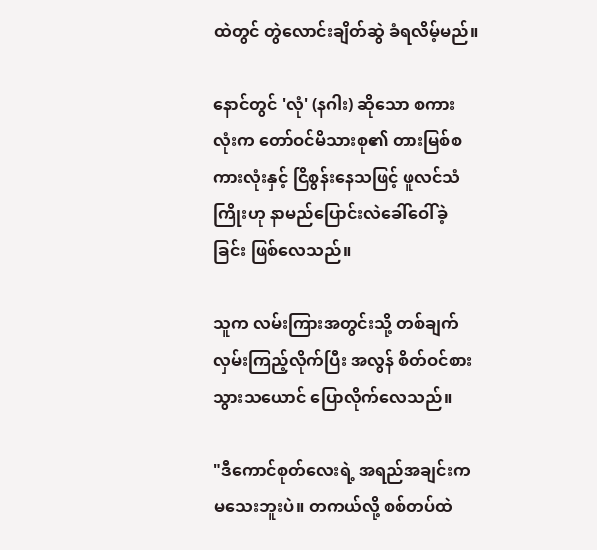ထဲတွင် တွဲလောင်းချိတ်ဆွဲ ခံရလိမ့်မည်။

နောင်တွင် 'လုံ' (နဂါး) ဆိုသော စကားလုံးက တော်ဝင်မိသားစု၏ တားမြစ်စကားလုံးနှင့် ငြိစွန်းနေသဖြင့် ဖူလင်သံကြိုးဟု နာမည်ပြောင်းလဲခေါ်ဝေါ်ခဲ့ခြင်း ဖြစ်လေသည်။

သူက လမ်းကြားအတွင်းသို့ တစ်ချက်လှမ်းကြည့်လိုက်ပြီး အလွန် စိတ်ဝင်စားသွားသယောင် ပြောလိုက်လေသည်။

"ဒီကောင်စုတ်လေးရဲ့ အရည်အချင်းက မသေးဘူးပဲ။ တကယ်လို့ စစ်တပ်ထဲ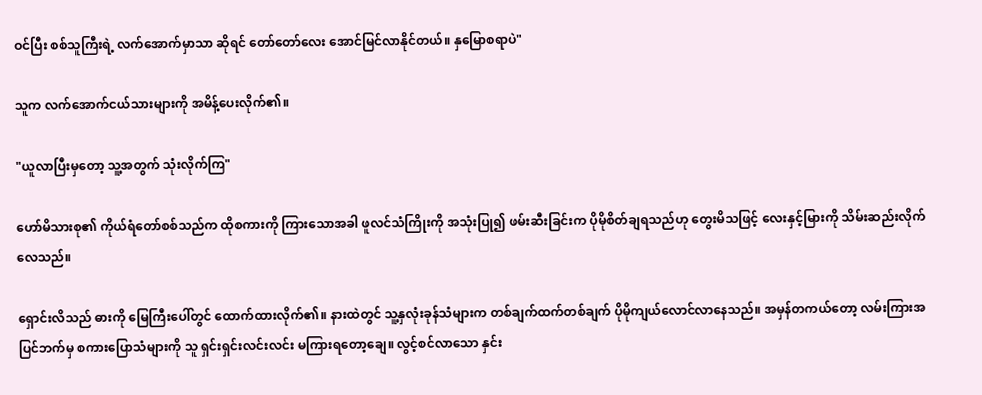ဝင်ပြီး စစ်သူကြီးရဲ့ လက်အောက်မှာသာ ဆိုရင် တော်တော်လေး အောင်မြင်လာနိုင်တယ်။ နှမြောစရာပဲ"

သူက လက်အောက်ငယ်သားများကို အမိန့်ပေးလိုက်၏။

"ယူလာပြီးမှတော့ သူ့အတွက် သုံးလိုက်ကြ"

ဟော်မိသားစု၏ ကိုယ်ရံတော်စစ်သည်က ထိုစကားကို ကြားသောအခါ ဖူလင်သံကြိုးကို အသုံးပြု၍ ဖမ်းဆီးခြင်းက ပိုမိုစိတ်ချရသည်ဟု တွေးမိသဖြင့် လေးနှင့်မြားကို သိမ်းဆည်းလိုက်လေသည်။

ရှောင်းလိသည် ဓားကို မြေကြီးပေါ်တွင် ထောက်ထားလိုက်၏။ နားထဲတွင် သူ့နှလုံးခုန်သံများက တစ်ချက်ထက်တစ်ချက် ပိုမိုကျယ်လောင်လာနေသည်။ အမှန်တကယ်တော့ လမ်းကြားအပြင်ဘက်မှ စကားပြောသံများကို သူ ရှင်းရှင်းလင်းလင်း မကြားရတော့ချေ။ လွင့်စင်လာသော နှင်း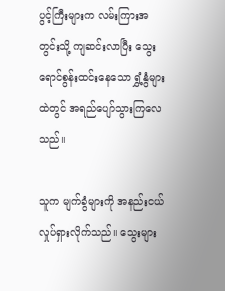ပွင့်ကြီးများက လမ်းကြားအတွင်းသို့ ကျဆင်းလာပြီး သွေးရောင်စွန်းထင်းနေသော ရွှံ့နွံများထဲတွင် အရည်ပျော်သွားကြလေသည်။

သူက မျက်ခွံများကို အနည်းငယ် လှုပ်ရှားလိုက်သည်။ သွေးများ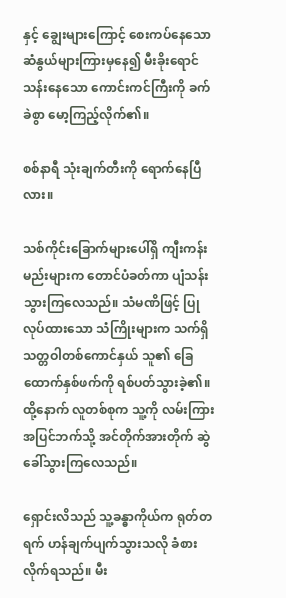နှင့် ချွေးများကြောင့် စေးကပ်နေသော ဆံနွယ်များကြားမှနေ၍ မီးခိုးရောင်သန်းနေသော ကောင်းကင်ကြီးကို ခက်ခဲစွာ မော့ကြည့်လိုက်၏။

စစ်နာရီ သုံးချက်တီးကို ရောက်နေပြီလား။

သစ်ကိုင်းခြောက်များပေါ်ရှိ ကျီးကန်းမည်းများက တောင်ပံခတ်ကာ ပျံသန်းသွားကြလေသည်။ သံမဏိဖြင့် ပြုလုပ်ထားသော သံကြိုးများက သက်ရှိသတ္တဝါတစ်ကောင်နှယ် သူ၏ ခြေထောက်နှစ်ဖက်ကို ရစ်ပတ်သွားခဲ့၏။ ထို့နောက် လူတစ်စုက သူ့ကို လမ်းကြားအပြင်ဘက်သို့ အင်တိုက်အားတိုက် ဆွဲခေါ်သွားကြလေသည်။

ရှောင်းလိသည် သူ့ခန္ဓာကိုယ်က ရုတ်တရက် ဟန်ချက်ပျက်သွားသလို ခံစားလိုက်ရသည်။ မီး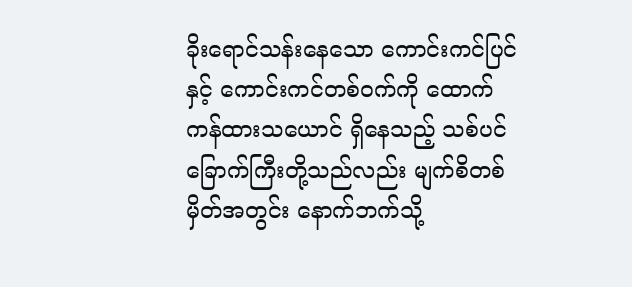ခိုးရောင်သန်းနေသော ကောင်းကင်ပြင်နှင့် ကောင်းကင်တစ်ဝက်ကို ထောက်ကန်ထားသယောင် ရှိနေသည့် သစ်ပင်ခြောက်ကြီးတို့သည်လည်း မျက်စိတစ်မှိတ်အတွင်း နောက်ဘက်သို့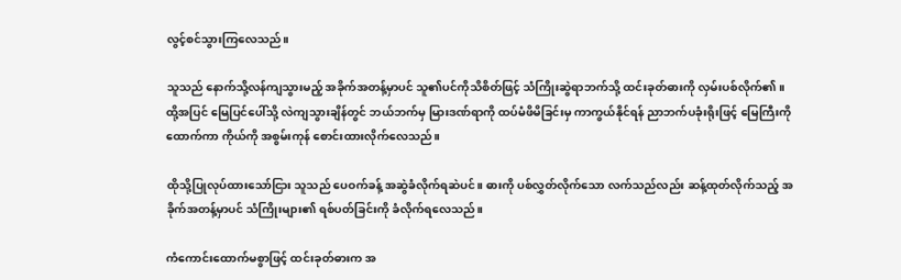လွင့်စင်သွားကြလေသည်။

သူသည် နောက်သို့လန်ကျသွားမည့် အခိုက်အတန့်မှာပင် သူ၏ပင်ကိုသိစိတ်ဖြင့် သံကြိုးဆွဲရာဘက်သို့ ထင်းခုတ်ဓားကို လှမ်းပစ်လိုက်၏။ ထို့အပြင် မြေပြင်ပေါ်သို့ လဲကျသွားချိန်တွင် ဘယ်ဘက်မှ မြားဒဏ်ရာကို ထပ်မံဖိမိခြင်းမှ ကာကွယ်နိုင်ရန် ညာဘက်ပခုံးရိုးဖြင့် မြေကြီးကို ထောက်ကာ ကိုယ်ကို အစွမ်းကုန် စောင်းထားလိုက်လေသည်။

ထိုသို့ပြုလုပ်ထားသော်ငြား သူသည် ပေဝက်ခန့် အဆွဲခံလိုက်ရဆဲပင်။ ဓားကို ပစ်လွှတ်လိုက်သော လက်သည်လည်း ဆန့်ထုတ်လိုက်သည့် အခိုက်အတန့်မှာပင် သံကြိုးများ၏ ရစ်ပတ်ခြင်းကို ခံလိုက်ရလေသည်။

ကံကောင်းထောက်မစွာဖြင့် ထင်းခုတ်ဓားက အ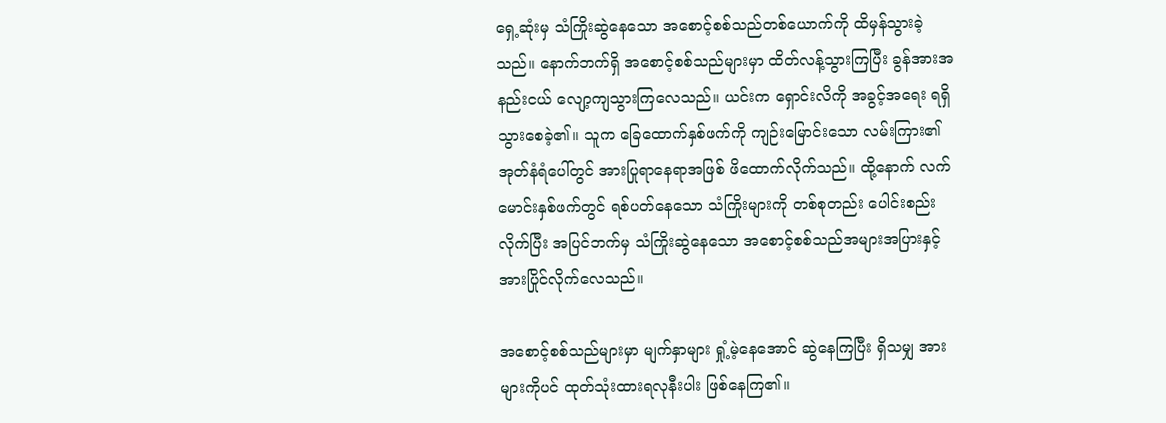ရှေ့ဆုံးမှ သံကြိုးဆွဲနေသော အစောင့်စစ်သည်တစ်ယောက်ကို ထိမှန်သွားခဲ့သည်။ နောက်ဘက်ရှိ အစောင့်စစ်သည်များမှာ ထိတ်လန့်သွားကြပြီး ခွန်အားအနည်းငယ် လျော့ကျသွားကြလေသည်။ ယင်းက ရှောင်းလိကို အခွင့်အရေး ရရှိသွားစေခဲ့၏။ သူက ခြေထောက်နှစ်ဖက်ကို ကျဉ်းမြောင်းသော လမ်းကြား၏ အုတ်နံရံပေါ်တွင် အားပြုရာနေရာအဖြစ် ဖိထောက်လိုက်သည်။ ထို့နောက် လက်မောင်းနှစ်ဖက်တွင် ရစ်ပတ်နေသော သံကြိုးများကို တစ်စုတည်း ပေါင်းစည်းလိုက်ပြီး အပြင်ဘက်မှ သံကြိုးဆွဲနေသော အစောင့်စစ်သည်အများအပြားနှင့် အားပြိုင်လိုက်လေသည်။

အစောင့်စစ်သည်များမှာ မျက်နှာများ ရှုံ့မဲ့နေအောင် ဆွဲနေကြပြီး ရှိသမျှ အားများကိုပင် ထုတ်သုံးထားရလုနီးပါး ဖြစ်နေကြ၏။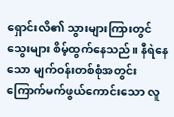ရှောင်းလိ၏ သွားများကြားတွင် သွေးများ စိမ့်ထွက်နေသည်။ နီရဲနေသော မျက်ဝန်းတစ်စုံအတွင်း ကြောက်မက်ဖွယ်ကောင်းသော လူ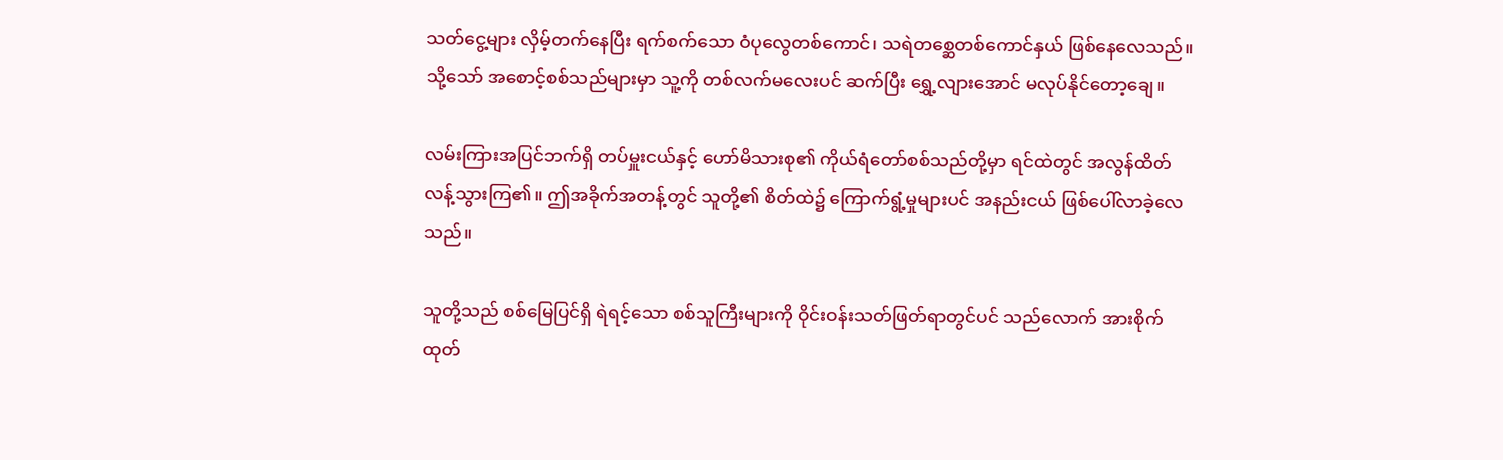သတ်ငွေ့များ လှိမ့်တက်နေပြီး ရက်စက်သော ဝံပုလွေတစ်ကောင်၊ သရဲတစ္ဆေတစ်ကောင်နှယ် ဖြစ်နေလေသည်။ သို့သော် အစောင့်စစ်သည်များမှာ သူ့ကို တစ်လက်မလေးပင် ဆက်ပြီး ရွှေ့လျားအောင် မလုပ်နိုင်တော့ချေ။

လမ်းကြားအပြင်ဘက်ရှိ တပ်မှူးငယ်နှင့် ဟော်မိသားစု၏ ကိုယ်ရံတော်စစ်သည်တို့မှာ ရင်ထဲတွင် အလွန်ထိတ်လန့်သွားကြ၏။ ဤအခိုက်အတန့်တွင် သူတို့၏ စိတ်ထဲ၌ ကြောက်ရွံ့မှုများပင် အနည်းငယ် ဖြစ်ပေါ်လာခဲ့လေသည်။

သူတို့သည် စစ်မြေပြင်ရှိ ရဲရင့်သော စစ်သူကြီးများကို ဝိုင်းဝန်းသတ်ဖြတ်ရာတွင်ပင် သည်လောက် အားစိုက်ထုတ်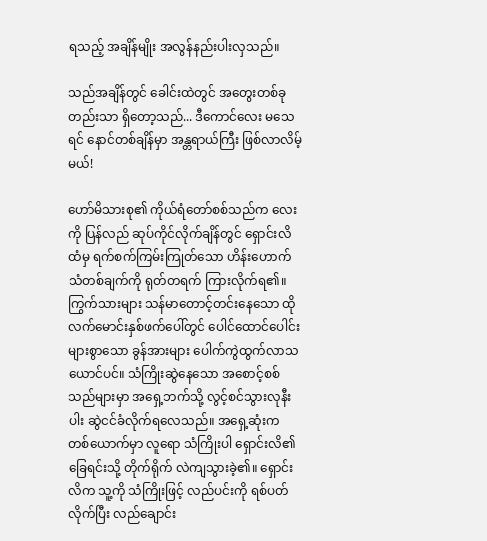ရသည့် အချိန်မျိုး အလွန်နည်းပါးလှသည်။

သည်အချိန်တွင် ခေါင်းထဲတွင် အတွေးတစ်ခုတည်းသာ ရှိတော့သည်... ဒီကောင်လေး မသေရင် နောင်တစ်ချိန်မှာ အန္တရာယ်ကြီး ဖြစ်လာလိမ့်မယ်!

ဟော်မိသားစု၏ ကိုယ်ရံတော်စစ်သည်က လေးကို ပြန်လည် ဆုပ်ကိုင်လိုက်ချိန်တွင် ရှောင်းလိထံမှ ရက်စက်ကြမ်းကြုတ်သော ဟိန်းဟောက်သံတစ်ချက်ကို ရုတ်တရက် ကြားလိုက်ရ၏။ ကြွက်သားများ သန်မာတောင့်တင်းနေသော ထိုလက်မောင်းနှစ်ဖက်ပေါ်တွင် ပေါင်ထောင်ပေါင်းများစွာသော ခွန်အားများ ပေါက်ကွဲထွက်လာသယောင်ပင်။ သံကြိုးဆွဲနေသော အစောင့်စစ်သည်များမှာ အရှေ့ဘက်သို့ လွင့်စင်သွားလုနီးပါး ဆွဲငင်ခံလိုက်ရလေသည်။ အရှေ့ဆုံးက တစ်ယောက်မှာ လူရော သံကြိုးပါ ရှောင်းလိ၏ ခြေရင်းသို့ တိုက်ရိုက် လဲကျသွားခဲ့၏။ ရှောင်းလိက သူ့ကို သံကြိုးဖြင့် လည်ပင်းကို ရစ်ပတ်လိုက်ပြီး လည်ချောင်း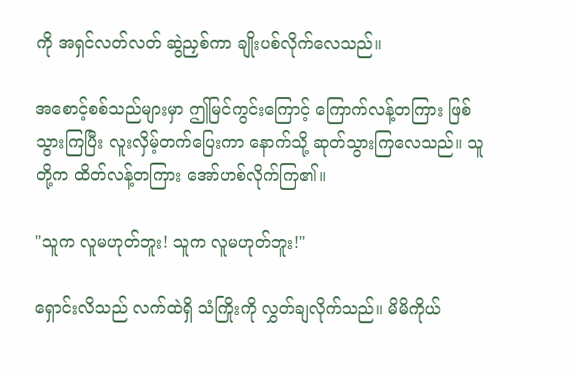ကို အရှင်လတ်လတ် ဆွဲညှစ်ကာ ချိုးပစ်လိုက်လေသည်။

အစောင့်စစ်သည်များမှာ ဤမြင်ကွင်းကြောင့် ကြောက်လန့်တကြား ဖြစ်သွားကြပြီး လူးလှိမ့်တက်ပြေးကာ နောက်သို့ ဆုတ်သွားကြလေသည်။ သူတို့က ထိတ်လန့်တကြား အော်ဟစ်လိုက်ကြ၏။

"သူက လူမဟုတ်ဘူး! သူက လူမဟုတ်ဘူး!"

ရှောင်းလိသည် လက်ထဲရှိ သံကြိုးကို လွှတ်ချလိုက်သည်။ မိမိကိုယ်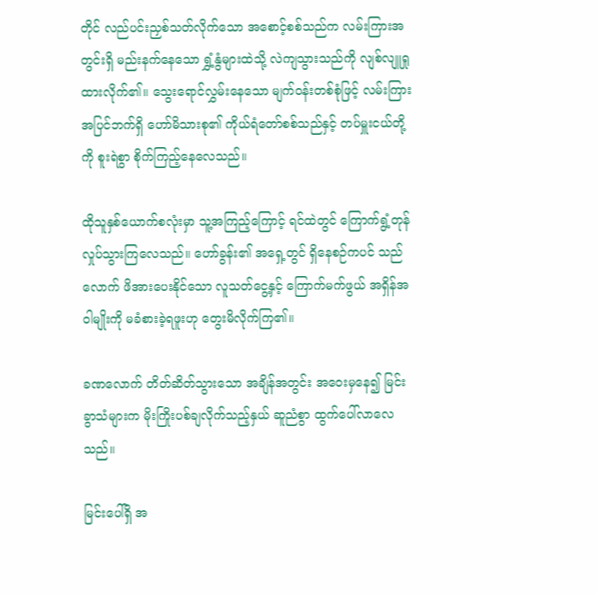တိုင် လည်ပင်းညှစ်သတ်လိုက်သော အစောင့်စစ်သည်က လမ်းကြားအတွင်းရှိ မည်းနက်နေသော ရွှံ့နွံများထဲသို့ လဲကျသွားသည်ကို လျစ်လျူရှုထားလိုက်၏။ သွေးရောင်လွှမ်းနေသော မျက်ဝန်းတစ်စုံဖြင့် လမ်းကြားအပြင်ဘက်ရှိ ဟော်မိသားစု၏ ကိုယ်ရံတော်စစ်သည်နှင့် တပ်မှူးငယ်တို့ကို စူးရဲစွာ စိုက်ကြည့်နေလေသည်။

ထိုသူနှစ်ယောက်စလုံးမှာ သူ့အကြည့်ကြောင့် ရင်ထဲတွင် ကြောက်ရွံ့တုန်လှုပ်သွားကြလေသည်။ ဟော်ခွန်း၏ အရှေ့တွင် ရှိနေစဉ်ကပင် သည်လောက် ဖိအားပေးနိုင်သော လူသတ်ငွေ့နှင့် ကြောက်မက်ဖွယ် အရှိန်အဝါမျိုးကို မခံစားခဲ့ရဖူးဟု တွေးမိလိုက်ကြ၏။

ခဏလောက် တိတ်ဆိတ်သွားသော အချိန်အတွင်း အဝေးမှနေ၍ မြင်းခွာသံများက မိုးကြိုးပစ်ချလိုက်သည့်နှယ် ဆူညံစွာ ထွက်ပေါ်လာလေသည်။

မြင်းပေါ်ရှိ အ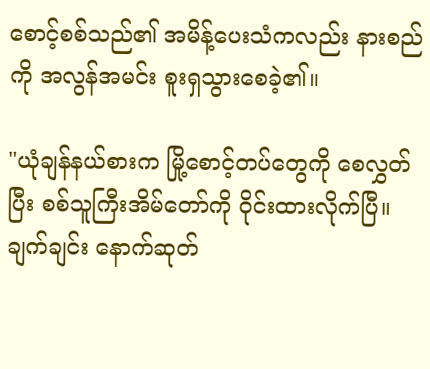စောင့်စစ်သည်၏ အမိန့်ပေးသံကလည်း နားစည်ကို အလွန်အမင်း စူးရှသွားစေခဲ့၏။

"ယုံချန်နယ်စားက မြို့စောင့်တပ်တွေကို စေလွှတ်ပြီး စစ်သူကြီးအိမ်တော်ကို ဝိုင်းထားလိုက်ပြီ။ ချက်ချင်း နောက်ဆုတ်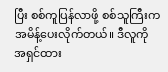ပြီး စစ်ကူပြန်လာဖို့ စစ်သူကြီးက အမိန့်ပေးလိုက်တယ်။ ဒီလူကို အရှင်ထား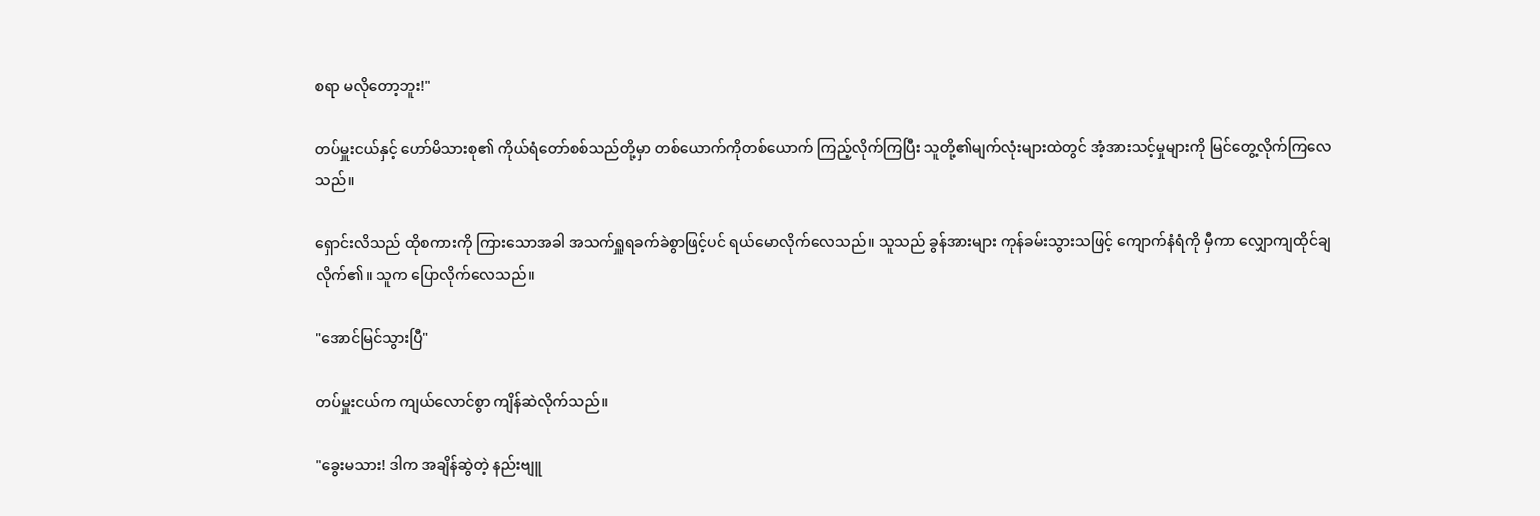စရာ မလိုတော့ဘူး!"

တပ်မှူးငယ်နှင့် ဟော်မိသားစု၏ ကိုယ်ရံတော်စစ်သည်တို့မှာ တစ်ယောက်ကိုတစ်ယောက် ကြည့်လိုက်ကြပြီး သူတို့၏မျက်လုံးများထဲတွင် အံ့အားသင့်မှုများကို မြင်တွေ့လိုက်ကြလေသည်။

ရှောင်းလိသည် ထိုစကားကို ကြားသောအခါ အသက်ရှူရခက်ခဲစွာဖြင့်ပင် ရယ်မောလိုက်လေသည်။ သူသည် ခွန်အားများ ကုန်ခမ်းသွားသဖြင့် ကျောက်နံရံကို မှီကာ လျှောကျထိုင်ချလိုက်၏။ သူက ပြောလိုက်လေသည်။

"အောင်မြင်သွားပြီ"

တပ်မှူးငယ်က ကျယ်လောင်စွာ ကျိန်ဆဲလိုက်သည်။

"ခွေးမသား! ဒါက အချိန်ဆွဲတဲ့ နည်းဗျူ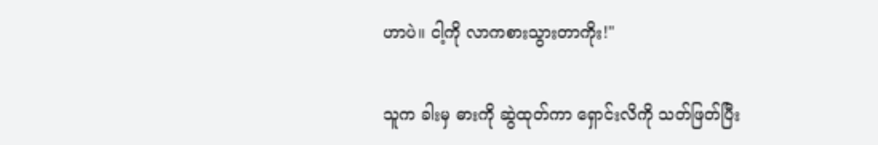ဟာပဲ။ ငါ့ကို လာကစားသွားတာကိုး!"

သူက ခါးမှ ဓားကို ဆွဲထုတ်ကာ ရှောင်းလိကို သတ်ဖြတ်ပြီး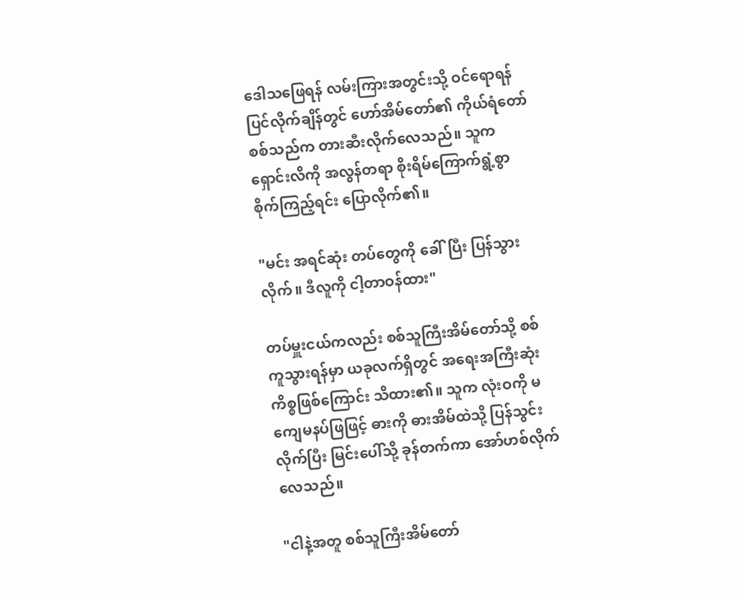ဒေါသဖြေရန် လမ်းကြားအတွင်းသို့ ဝင်ရောရန် ပြင်လိုက်ချိန်တွင် ဟော်အိမ်တော်၏ ကိုယ်ရံတော်စစ်သည်က တားဆီးလိုက်လေသည်။ သူက ရှောင်းလိကို အလွန်တရာ စိုးရိမ်ကြောက်ရွံ့စွာ စိုက်ကြည့်ရင်း ပြောလိုက်၏။

"မင်း အရင်ဆုံး တပ်တွေကို ခေါ်ပြီး ပြန်သွားလိုက်။ ဒီလူကို ငါ့တာဝန်ထား"

တပ်မှူးငယ်ကလည်း စစ်သူကြီးအိမ်တော်သို့ စစ်ကူသွားရန်မှာ ယခုလက်ရှိတွင် အရေးအကြီးဆုံး ကိစ္စဖြစ်ကြောင်း သိထား၏။ သူက လုံးဝကို မကျေမနပ်ဖြဖြင့် ဓားကို ဓားအိမ်ထဲသို့ ပြန်သွင်းလိုက်ပြီး မြင်းပေါ်သို့ ခုန်တက်ကာ အော်ဟစ်လိုက်လေသည်။

"ငါနဲ့အတူ စစ်သူကြီးအိမ်တော်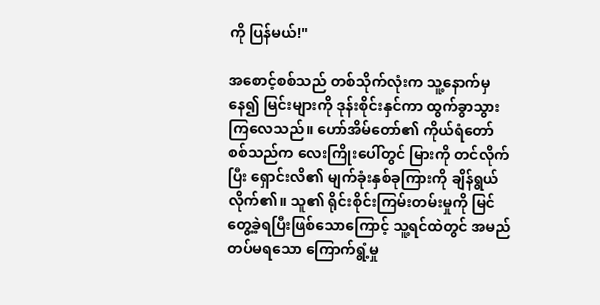ကို ပြန်မယ်!"

အစောင့်စစ်သည် တစ်သိုက်လုံးက သူ့နောက်မှနေ၍ မြင်းများကို ဒုန်းစိုင်းနှင်ကာ ထွက်ခွာသွားကြလေသည်။ ဟော်အိမ်တော်၏ ကိုယ်ရံတော်စစ်သည်က လေးကြိုးပေါ်တွင် မြားကို တင်လိုက်ပြီး ရှောင်းလိ၏ မျက်ခုံးနှစ်ခုကြားကို ချိန်ရွယ်လိုက်၏။ သူ၏ ရိုင်းစိုင်းကြမ်းတမ်းမှုကို မြင်တွေ့ခဲ့ရပြီးဖြစ်သောကြောင့် သူ့ရင်ထဲတွင် အမည်တပ်မရသော ကြောက်ရွံ့မှု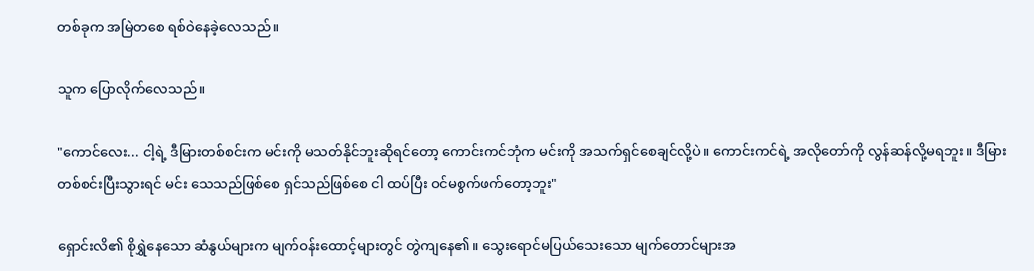တစ်ခုက အမြဲတစေ ရစ်ဝဲနေခဲ့လေသည်။

သူက ပြောလိုက်လေသည်။

"ကောင်လေး... ငါ့ရဲ့ ဒီမြားတစ်စင်းက မင်းကို မသတ်နိုင်ဘူးဆိုရင်တော့ ကောင်းကင်ဘုံက မင်းကို အသက်ရှင်စေချင်လို့ပဲ။ ကောင်းကင်ရဲ့ အလိုတော်ကို လွန်ဆန်လို့မရဘူး။ ဒီမြားတစ်စင်းပြီးသွားရင် မင်း သေသည်ဖြစ်စေ ရှင်သည်ဖြစ်စေ ငါ ထပ်ပြီး ဝင်မစွက်ဖက်တော့ဘူး"

ရှောင်းလိ၏ စိုရွှဲနေသော ဆံနွယ်များက မျက်ဝန်းထောင့်များတွင် တွဲကျနေ၏။ သွေးရောင်မပြယ်သေးသော မျက်တောင်များအ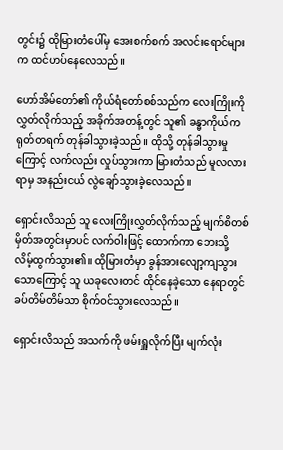တွင်း၌ ထိုမြားတံပေါ်မှ အေးစက်စက် အလင်းရောင်များက ထင်ဟပ်နေလေသည်။

ဟော်အိမ်တော်၏ ကိုယ်ရံတော်စစ်သည်က လေးကြိုးကို လွှတ်လိုက်သည့် အခိုက်အတန့်တွင် သူ၏ ခန္ဓာကိုယ်က ရုတ်တရက် တုန်ခါသွားခဲ့သည်။ ထိုသို့ တုန်ခါသွားမှုကြောင့် လက်လည်း လှုပ်သွားကာ မြားတံသည် မူလလားရာမှ အနည်းငယ် လွဲချော်သွားခဲ့လေသည်။

ရှောင်းလိသည် သူ လေးကြိုးလွှတ်လိုက်သည့် မျက်စိတစ်မှိတ်အတွင်းမှာပင် လက်ဝါးဖြင့် ထောက်ကာ ဘေးသို့ လိမ့်ထွက်သွား၏။ ထိုမြားတံမှာ ခွန်အားလျော့ကျသွားသောကြောင့် သူ ယခုလေးတင် ထိုင်နေခဲ့သော နေရာတွင် ခပ်တိမ်တိမ်သာ စိုက်ဝင်သွားလေသည်။

ရှောင်းလိသည် အသက်ကို ဖမ်းရှူလိုက်ပြီး မျက်လုံး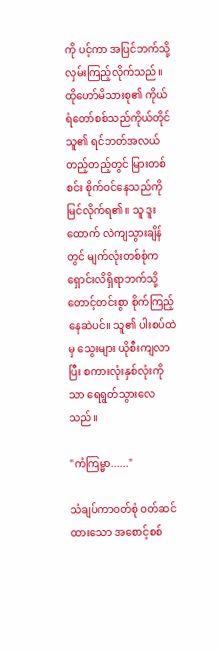ကို ပင့်ကာ အပြင်ဘက်သို့ လှမ်းကြည့်လိုက်သည်။ ထိုဟော်မိသားစု၏ ကိုယ်ရံတော်စစ်သည်ကိုယ်တိုင် သူ၏ ရင်ဘတ်အလယ်တည့်တည့်တွင် မြားတစ်စင်း စိုက်ဝင်နေသည်ကို မြင်လိုက်ရ၏။ သူ ဒူးထောက် လဲကျသွားချိန်တွင် မျက်လုံးတစ်စုံက ရှောင်းလိရှိရာဘက်သို့ တောင့်တင်းစွာ စိုက်ကြည့်နေဆဲပင်။ သူ၏ ပါးစပ်ထဲမှ သွေးများ ယိုစီးကျလာပြီး စကားလုံးနှစ်လုံးကိုသာ ရေရွတ်သွားလေသည်။

"ကံကြမ္မာ......"

သံချပ်ကာဝတ်စုံ ဝတ်ဆင်ထားသော အစောင့်စစ်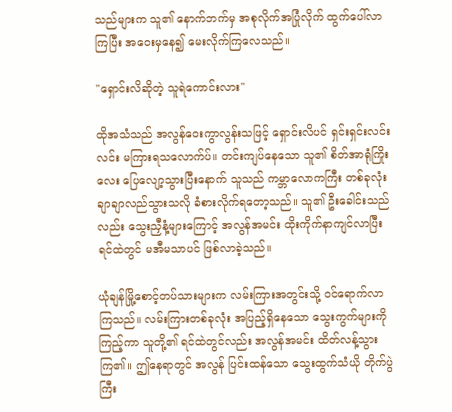သည်များက သူ၏ နောက်ဘက်မှ အစုလိုက်အပြုံလိုက် ထွက်ပေါ်လာကြပြီး အဝေးမှနေ၍ မေးလိုက်ကြလေသည်။

"ရှောင်းလိဆိုတဲ့ သူရဲကောင်းလား"

ထိုအသံသည် အလွန်ဝေးကွာလွန်းသဖြင့် ရှောင်းလိပင် ရှင်းရှင်းလင်းလင်း မကြားရသလောက်ပ်။ တင်းကျပ်နေသော သူ၏ စိတ်အာရုံကြိုးလေး ပြေလျော့သွားပြီးနောက် သူသည် ကမ္ဘာလောကကြီး တစ်ခုလုံး ချာချာလည်သွားသလို ခံစားလိုက်ရတော့သည်။ သူ၏ ဦးခေါင်းသည်လည်း သွေးညှီနံ့များကြောင့် အလွန်အမင်း ထိုးကိုက်နာကျင်လာပြီး ရင်ထဲတွင် မအီမသာပင် ဖြစ်လာခဲ့သည်။

ယုံချန်မြို့စောင့်တပ်သားများက လမ်းကြားအတွင်းသို့ ဝင်ရောက်လာကြသည်။ လမ်းကြားတစ်ခုလုံး အပြည့်ရှိနေသော သွေးကွက်များကို ကြည့်ကာ သူတို့၏ ရင်ထဲတွင်လည်း အလွန်အမင်း ထိတ်လန့်သွားကြ၏။ ဤနေရာတွင် အလွန် ပြင်းထန်သော သွေးထွက်သံယို တိုက်ပွဲကြီး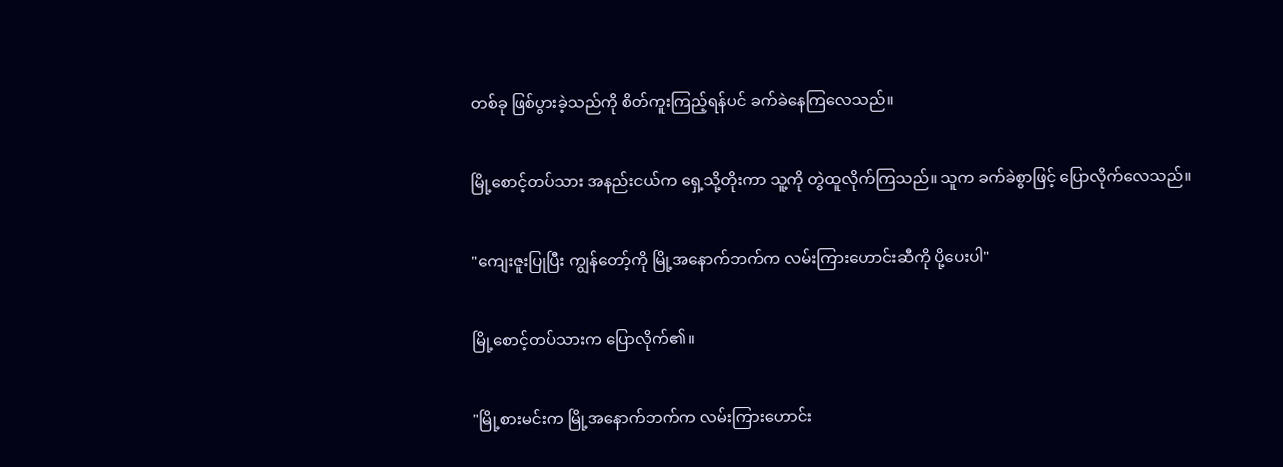တစ်ခု ဖြစ်ပွားခဲ့သည်ကို စိတ်ကူးကြည့်ရန်ပင် ခက်ခဲနေကြလေသည်။

မြို့စောင့်တပ်သား အနည်းငယ်က ရှေ့သို့တိုးကာ သူ့ကို တွဲထူလိုက်ကြသည်။ သူက ခက်ခဲစွာဖြင့် ပြောလိုက်လေသည်။

"ကျေးဇူးပြုပြီး ကျွန်တော့်ကို မြို့အနောက်ဘက်က လမ်းကြားဟောင်းဆီကို ပို့ပေးပါ"

မြို့စောင့်တပ်သားက ပြောလိုက်၏။

"မြို့စားမင်းက မြို့အနောက်ဘက်က လမ်းကြားဟောင်း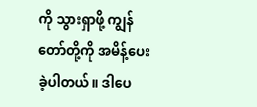ကို သွားရှာဖို့ ကျွန်တော်တို့ကို အမိန့်ပေးခဲ့ပါတယ်။ ဒါပေ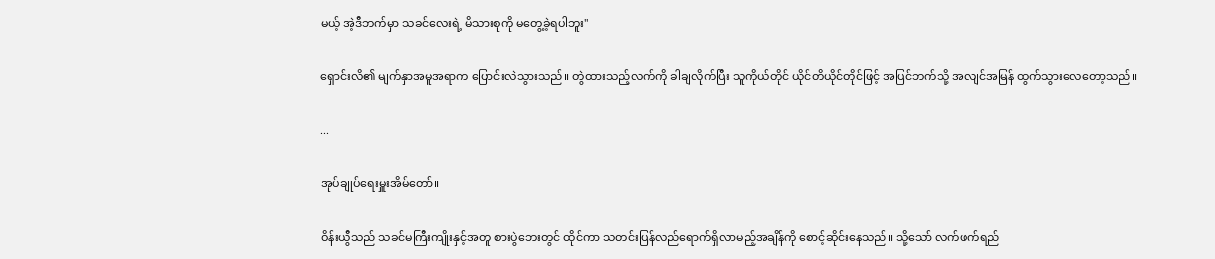မယ့် အဲ့ဒီဘက်မှာ သခင်လေးရဲ့ မိသားစုကို မတွေ့ခဲ့ရပါဘူး"

ရှောင်းလိ၏ မျက်နှာအမူအရာက ပြောင်းလဲသွားသည်။ တွဲထားသည့်လက်ကို ခါချလိုက်ပြီး သူကိုယ်တိုင် ယိုင်တိယိုင်တိုင်ဖြင့် အပြင်ဘက်သို့ အလျင်အမြန် ထွက်သွားလေတော့သည်။

...

အုပ်ချုပ်ရေးမှူးအိမ်တော်။

ဝိန်းယွီသည် သခင်မကြီးကျိုးနှင့်အတူ စားပွဲဘေးတွင် ထိုင်ကာ သတင်းပြန်လည်ရောက်ရှိလာမည့်အချိန်ကို စောင့်ဆိုင်းနေသည်။ သို့သော် လက်ဖက်ရည်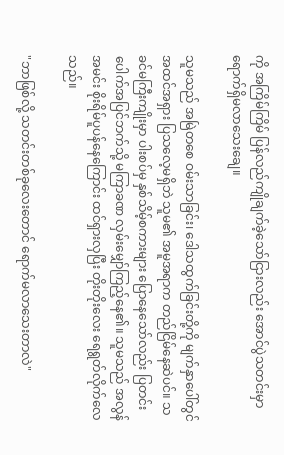ကို အကြိမ်ကြိမ် ပြန်လည်ကျိုချက်ခဲ့သော်ငြားလည်း အောင်ပွဲသတင်းမှာ ရောက်ရှိမလာသေးချေ။

သူမသည် အမြဲတစေ ဝမ်းသာခြင်း၊ ဒေါသထွက်ခြင်းတို့ကို မျက်နှာပေါ်တွင် အထင်အရှား ပြသလေ့မရှိဘဲ သူမ၏ အမူအရာက တည်ငြိမ်နေဆဲပင်။ သခင်မကြီးကျိုးမှာ ပါးစပ်မှ နှစ်သိမ့်စကားများ ပြောနေသော်လည်း ပြတင်းပေါက်အပြင်ဘက်သို့ မကြာခဏ လှမ်းမျှော်ကြည့်နေ၏။ သူမသည် အလွန်အမင်း စိုးရိမ်ပူပန်နေကြောင်း ထင်ရှားလှပြီး တိုးတိုးလေး ရေရွတ်လိုက်လေသည်။

"ဘာဖြစ်လို့ သတင်းတစ်ခုလေးတောင် ရောက်မလာသေးတာလဲ"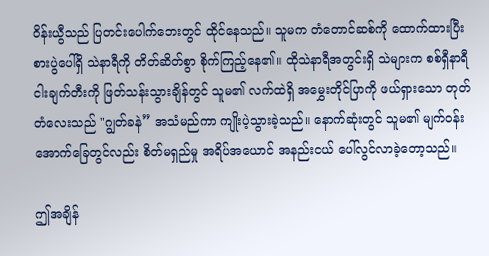ဝိန်းယွီသည် ပြတင်းပေါက်ဘေးတွင် ထိုင်နေသည်။ သူမက တံတောင်ဆစ်ကို ထောက်ထားပြီး စားပွဲပေါ်ရှိ သဲနာရီကို တိတ်ဆိတ်စွာ စိုက်ကြည့်နေ၏။ ထိုသဲနာရီအတွင်းရှိ သဲများက စစ်ရှီနာရီ ငါးချက်တီးကို ဖြတ်သန်းသွားချိန်တွင် သူမ၏ လက်ထဲရှိ အမွှေးတိုင်ပြာကို ဖယ်ရှားသော တုတ်တံလေးသည် "ဂျွတ်ခနဲ” အသံမည်ကာ ကျိုးပဲ့သွားခဲ့သည်။ နောက်ဆုံးတွင် သူမ၏ မျက်ဝန်းအောက်ခြေတွင်လည်း စိတ်မရှည်မှု အရိပ်အယောင် အနည်းငယ် ပေါ်လွင်လာခဲ့တော့သည်။

ဤအချိန်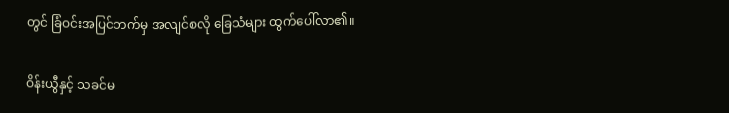တွင် ခြံဝင်းအပြင်ဘက်မှ အလျင်စလို ခြေသံများ ထွက်ပေါ်လာ၏။

ဝိန်းယွီနှင့် သခင်မ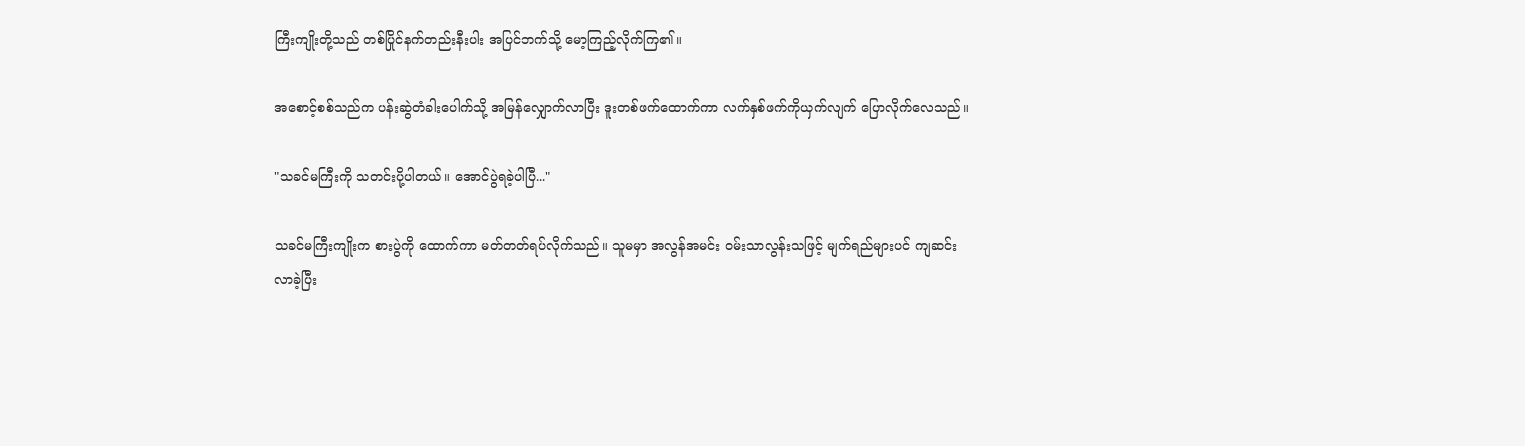ကြီးကျိုးတို့သည် တစ်ပြိုင်နက်တည်းနီးပါး အပြင်ဘက်သို့ မော့ကြည့်လိုက်ကြ၏။

အစောင့်စစ်သည်က ပန်းဆွဲတံခါးပေါက်သို့ အမြန်လျှောက်လာပြီး ဒူးတစ်ဖက်ထောက်ကာ လက်နှစ်ဖက်ကိုယှက်လျက် ပြောလိုက်လေသည်။

"သခင်မကြီးကို သတင်းပို့ပါတယ်။ အောင်ပွဲရခဲ့ပါပြီ..."

သခင်မကြီးကျိုးက စားပွဲကို ထောက်ကာ မတ်တတ်ရပ်လိုက်သည်။ သူမမှာ အလွန်အမင်း ဝမ်းသာလွန်းသဖြင့် မျက်ရည်များပင် ကျဆင်းလာခဲ့ပြီး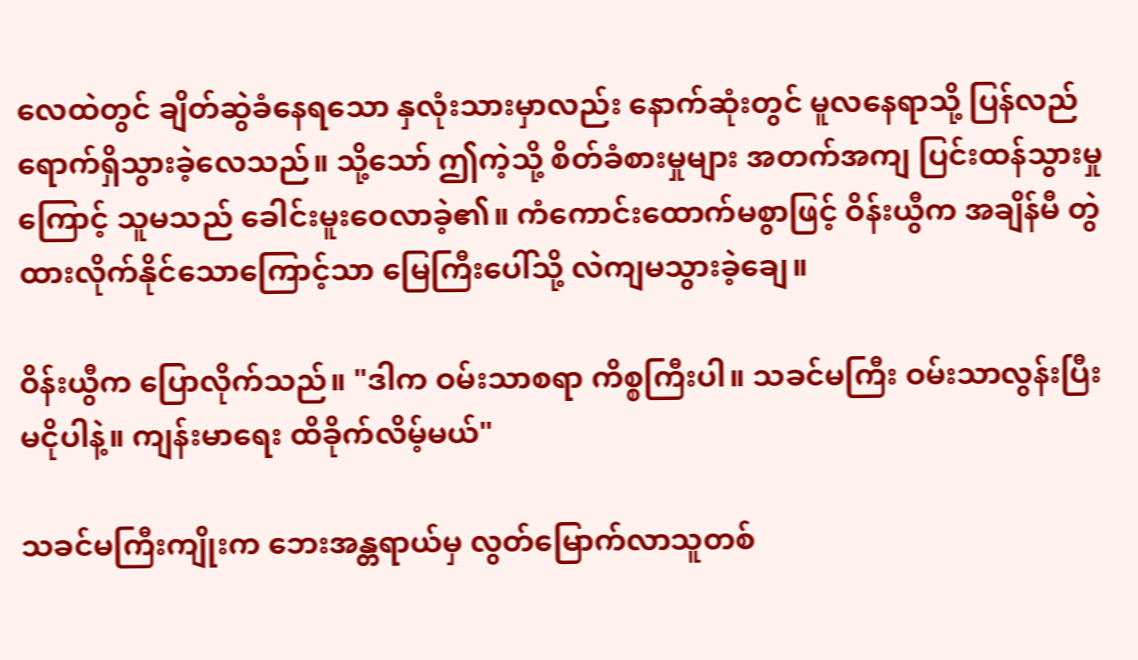လေထဲတွင် ချိတ်ဆွဲခံနေရသော နှလုံးသားမှာလည်း နောက်ဆုံးတွင် မူလနေရာသို့ ပြန်လည်ရောက်ရှိသွားခဲ့လေသည်။ သို့သော် ဤကဲ့သို့ စိတ်ခံစားမှုများ အတက်အကျ ပြင်းထန်သွားမှုကြောင့် သူမသည် ခေါင်းမူးဝေလာခဲ့၏။ ကံကောင်းထောက်မစွာဖြင့် ဝိန်းယွီက အချိန်မီ တွဲထားလိုက်နိုင်သောကြောင့်သာ မြေကြီးပေါ်သို့ လဲကျမသွားခဲ့ချေ။

ဝိန်းယွီက ပြောလိုက်သည်။ "ဒါက ဝမ်းသာစရာ ကိစ္စကြီးပါ။ သခင်မကြီး ဝမ်းသာလွန်းပြီး မငိုပါနဲ့။ ကျန်းမာရေး ထိခိုက်လိမ့်မယ်"

သခင်မကြီးကျိုးက ဘေးအန္တရာယ်မှ လွတ်မြောက်လာသူတစ်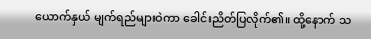ယောက်နှယ် မျက်ရည်များဝဲကာ ခေါင်းညိတ်ပြလိုက်၏။ ထို့နောက် သ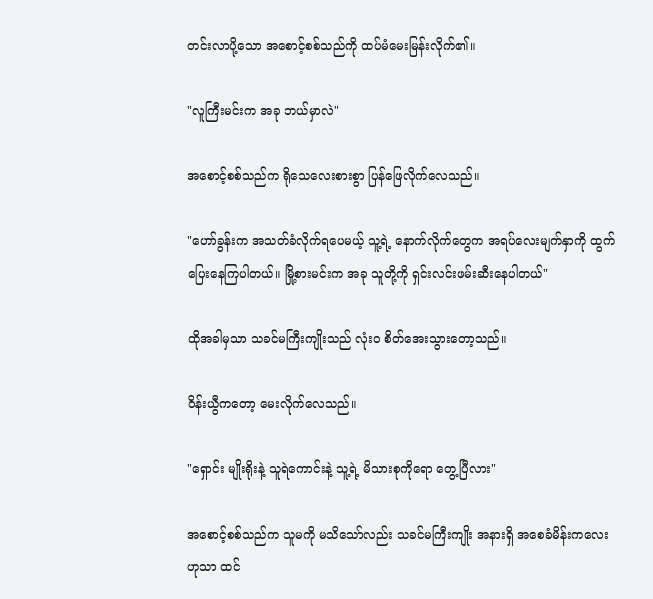တင်းလာပို့သော အစောင့်စစ်သည်ကို ထပ်မံမေးမြန်းလိုက်၏။

"လူကြီးမင်းက အခု ဘယ်မှာလဲ"

အစောင့်စစ်သည်က ရိုသေလေးစားစွာ ပြန်ဖြေလိုက်လေသည်။

"ဟော်ခွန်းက အသတ်ခံလိုက်ရပေမယ့် သူ့ရဲ့ နောက်လိုက်တွေက အရပ်လေးမျက်နှာကို ထွက်ပြေးနေကြပါတယ်။ မြို့စားမင်းက အခု သူတို့ကို ရှင်းလင်းဖမ်းဆီးနေပါတယ်"

ထိုအခါမှသာ သခင်မကြီးကျိုးသည် လုံးဝ စိတ်အေးသွားတော့သည်။

ဝိန်းယွီကတော့ မေးလိုက်လေသည်။

"ရှောင်း မျိုးရိုးနဲ့ သူရဲကောင်းနဲ့ သူ့ရဲ့ မိသားစုကိုရော တွေ့ပြီလား"

အစောင့်စစ်သည်က သူမကို မသိသော်လည်း သခင်မကြီးကျိုး အနားရှိ အစေခံမိန်းကလေးဟုသာ ထင်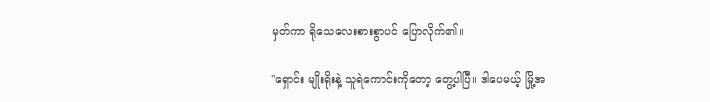မှတ်ကာ ရိုသေလေးစားစွာပင် ပြောလိုက်၏။

"ရှောင်း မျိုးရိုးနဲ့ သူရဲကောင်းကိုတော့ တွေ့ပါပြီ။ ဒါပေမယ့် မြို့အ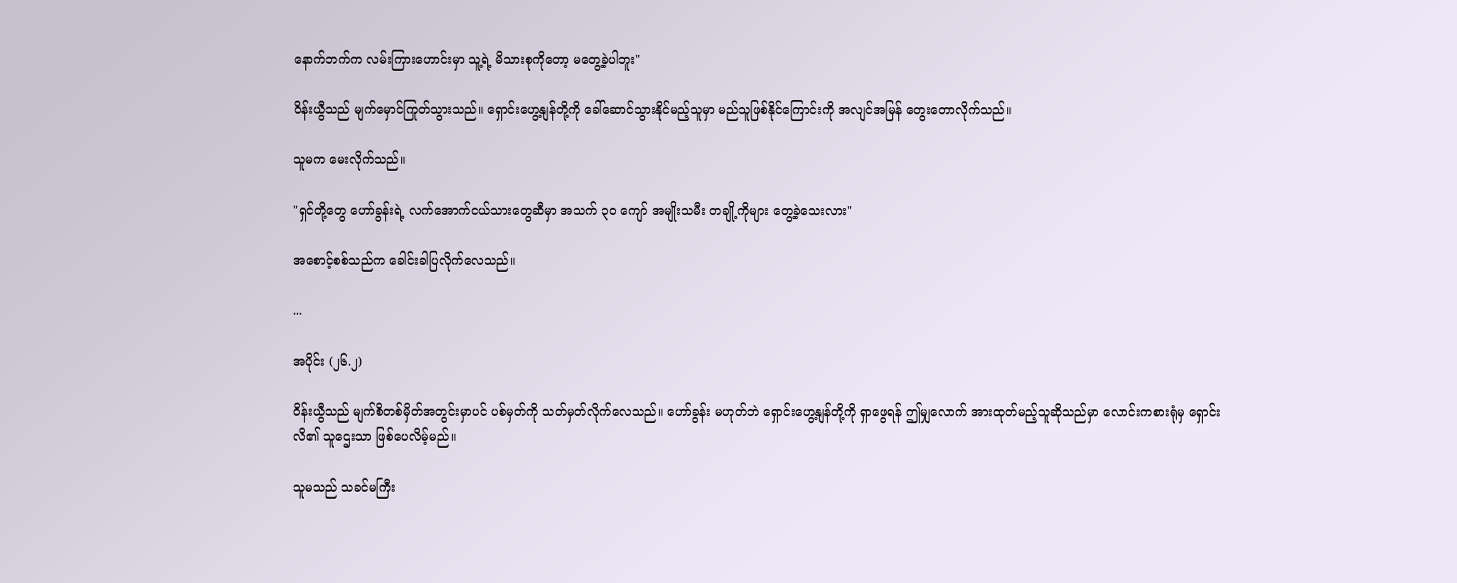နောက်ဘက်က လမ်းကြားဟောင်းမှာ သူ့ရဲ့ မိသားစုကိုတော့ မတွေ့ခဲ့ပါဘူး"

ဝိန်းယွီသည် မျက်မှောင်ကြုတ်သွားသည်။ ရှောင်းဟွေ့နျန်တို့ကို ခေါ်ဆောင်သွားနိုင်မည့်သူမှာ မည်သူဖြစ်နိုင်ကြောင်းကို အလျင်အမြန် တွေးတောလိုက်သည်။

သူမက မေးလိုက်သည်။

"ရှင်တို့တွေ ဟော်ခွန်းရဲ့ လက်အောက်ငယ်သားတွေဆီမှာ အသက် ၃၀ ကျော် အမျိုးသမီး တချို့ကိုများ တွေ့ခဲ့သေးလား"

အစောင့်စစ်သည်က ခေါင်းခါပြလိုက်လေသည်။

...

အပိုင်း (၂၆.၂)

ဝိန်းယွီသည် မျက်စိတစ်မှိတ်အတွင်းမှာပင် ပစ်မှတ်ကို သတ်မှတ်လိုက်လေသည်။ ဟော်ခွန်း မဟုတ်ဘဲ ရှောင်းဟွေ့နျန်တို့ကို ရှာဖွေရန် ဤမျှလောက် အားထုတ်မည့်သူဆိုသည်မှာ လောင်းကစားရုံမှ ရှောင်းလိ၏ သူဌေးသာ ဖြစ်ပေလိမ့်မည်။

သူမသည် သခင်မကြီး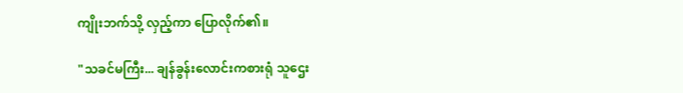ကျိုးဘက်သို့ လှည့်ကာ ပြောလိုက်၏။

"သခင်မကြီး... ချန်ခွန်းလောင်းကစားရုံ သူဌေး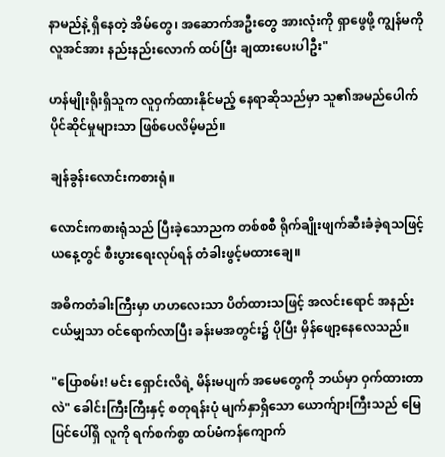နာမည်နဲ့ ရှိနေတဲ့ အိမ်တွေ၊ အဆောက်အဦးတွေ အားလုံးကို ရှာဖွေဖို့ ကျွန်မကို လူအင်အား နည်းနည်းလောက် ထပ်ပြီး ချထားပေးပါဦး"

ဟန်မျိုးရိုးရှိသူက လူဝှက်ထားနိုင်မည့် နေရာဆိုသည်မှာ သူ၏အမည်ပေါက် ပိုင်ဆိုင်မှုများသာ ဖြစ်ပေလိမ့်မည်။

ချန်ခွန်းလောင်းကစားရုံ။

လောင်းကစားရုံသည် ပြီးခဲ့သောညက တစ်စစီ ရိုက်ချိုးဖျက်ဆီးခံခဲ့ရသဖြင့် ယနေ့တွင် စီးပွားရေးလုပ်ရန် တံခါးဖွင့်မထားချေ။

အဓိကတံခါးကြီးမှာ ဟဟလေးသာ ပိတ်ထားသဖြင့် အလင်းရောင် အနည်းငယ်မျှသာ ဝင်ရောက်လာပြီး ခန်းမအတွင်း၌ ပိုပြီး မှိန်ဖျော့နေလေသည်။

"ပြောစမ်း! မင်း ရှောင်းလိရဲ့ မိန်းမပျက် အမေတွေကို ဘယ်မှာ ဝှက်ထားတာလဲ" ခေါင်းကြီးကြီးနှင့် စတုရန်းပုံ မျက်နှာရှိသော ယောက်ျားကြီးသည် မြေပြင်ပေါ်ရှိ လူကို ရက်စက်စွာ ထပ်မံကန်ကျောက်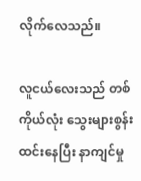လိုက်လေသည်။

လူငယ်လေးသည် တစ်ကိုယ်လုံး သွေးများစွန်းထင်းနေပြီး နာကျင်မှု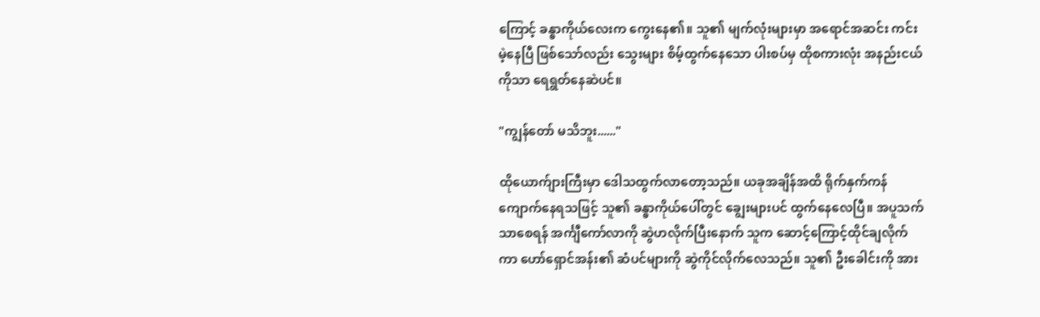ကြောင့် ခန္ဓာကိုယ်လေးက ကွေးနေ၏။ သူ၏ မျက်လုံးများမှာ အရောင်အဆင်း ကင်းမဲ့နေပြီ ဖြစ်သော်လည်း သွေးများ စိမ့်ထွက်နေသော ပါးစပ်မှ ထိုစကားလုံး အနည်းငယ်ကိုသာ ရေရွတ်နေဆဲပင်။

"ကျွန်တော် မသိဘူး......"

ထိုယောက်ျားကြီးမှာ ဒေါသထွက်လာတော့သည်။ ယခုအချိန်အထိ ရိုက်နှက်ကန်ကျောက်နေရသဖြင့် သူ၏ ခန္ဓာကိုယ်ပေါ်တွင် ချွေးများပင် ထွက်နေလေပြီ။ အပူသက်သာစေရန် အင်္ကျီကော်လာကို ဆွဲဟလိုက်ပြီးနောက် သူက ဆောင့်ကြောင့်ထိုင်ချလိုက်ကာ ဟော်ရှောင်အန်း၏ ဆံပင်များကို ဆွဲကိုင်လိုက်လေသည်။ သူ၏ ဦးခေါင်းကို အား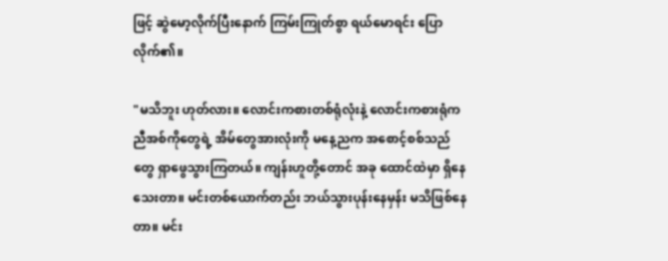ဖြင့် ဆွဲမော့လိုက်ပြီးနောက် ကြမ်းကြုတ်စွာ ရယ်မောရင်း ပြောလိုက်၏။

"မသိဘူး ဟုတ်လား။ လောင်းကစားတစ်ရုံလုံးနဲ့ လောင်းကစားရုံက ညီအစ်ကိုတွေရဲ့ အိမ်တွေအားလုံးကို မနေ့ညက အစောင့်စစ်သည်တွေ ရှာဖွေသွားကြတယ်။ ကျန်းဟူတို့တောင် အခု ထောင်ထဲမှာ ရှိနေသေးတာ။ မင်းတစ်ယောက်တည်း ဘယ်သွားပုန်းနေမှန်း မသိဖြစ်နေတာ။ မင်း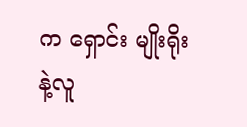က ရှောင်း မျိုးရိုးနဲ့လူ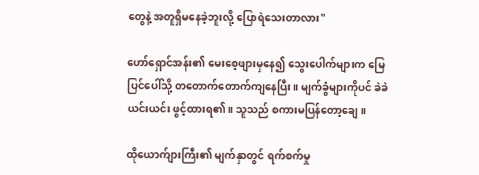တွေနဲ့ အတူရှိမနေခဲ့ဘူးလို့ ပြောရဲသေးတာလား"

ဟော်ရှောင်အန်း၏ မေးစေ့ဖျားမှနေ၍ သွေးပေါက်များက မြေပြင်ပေါ်သို့ တတောက်တောက်ကျနေပြီး။ မျက်ခွံများကိုပင် ခဲခဲယင်းယင်း ဖွင့်ထားရ၏။ သူသည် စကားမပြန်တော့ချေ။

ထိုယောက်ျားကြီး၏ မျက်နှာတွင် ရက်စက်မှု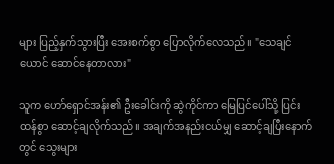များ ပြည့်နှက်သွားပြီး အေးစက်စွာ ပြောလိုက်လေသည်။ "သေချင်ယောင် ဆောင်နေတာလား"

သူက ဟော်ရှောင်အန်း၏ ဦးခေါင်းကို ဆွဲကိုင်ကာ မြေပြင်ပေါ်သို့ ပြင်းထန်စွာ ဆောင့်ချလိုက်သည်။ အချက်အနည်းငယ်မျှ ဆောင့်ချပြီးနောက်တွင် သွေးများ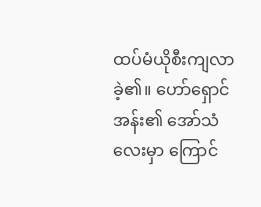ထပ်မံယိုစီးကျလာခဲ့၏။ ဟော်ရှောင်အန်း၏ အော်သံလေးမှာ ကြောင်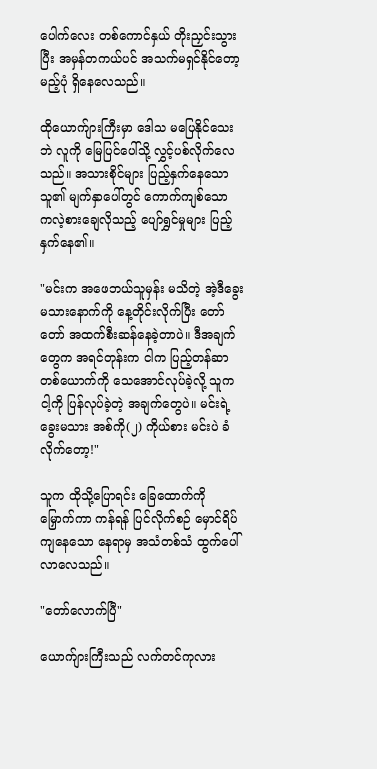ပေါက်လေး တစ်ကောင်နှယ် တိုးညှင်းသွားပြီး အမှန်တကယ်ပင် အသက်မရှင်နိုင်တော့မည့်ပုံ ရှိနေလေသည်။

ထိုယောက်ျားကြီးမှာ ဒေါသ မပြေနိုင်သေးဘဲ လူကို မြေပြင်ပေါ်သို့ လွှင့်ပစ်လိုက်လေသည်။ အသားစိုင်များ ပြည့်နှက်နေသော သူ၏ မျက်နှာပေါ်တွင် ကောက်ကျစ်သော ကလဲ့စားချေလိုသည့် ပျော်ရွှင်မှုများ ပြည့်နှက်နေ၏။

"မင်းက အဖေဘယ်သူမှန်း မသိတဲ့ အဲ့ဒီခွေးမသားနောက်ကို နေ့တိုင်းလိုက်ပြီး တော်တော် အထက်စီးဆန်နေခဲ့တာပဲ။ ဒီအချက်တွေက အရင်တုန်းက ငါက ပြည့်တန်ဆာတစ်ယောက်ကို သေအောင်လုပ်ခဲ့လို့ သူက ငါ့ကို ပြန်လုပ်ခဲ့တဲ့ အချက်တွေပဲ။ မင်းရဲ့ ခွေးမသား အစ်ကို(၂) ကိုယ်စား မင်းပဲ ခံလိုက်တော့!"

သူက ထိုသို့ပြောရင်း ခြေထောက်ကို မြှောက်ကာ ကန်ရန် ပြင်လိုက်စဉ် မှောင်ရိပ်ကျနေသော နေရာမှ အသံတစ်သံ ထွက်ပေါ်လာလေသည်။

"တော်လောက်ပြီ"

ယောက်ျားကြီးသည် လက်တင်ကုလား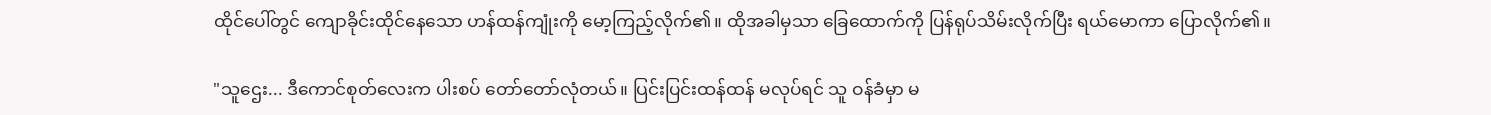ထိုင်ပေါ်တွင် ကျောခိုင်းထိုင်နေသော ဟန်ထန်ကျုံးကို မော့ကြည့်လိုက်၏။ ထိုအခါမှသာ ခြေထောက်ကို ပြန်ရုပ်သိမ်းလိုက်ပြီး ရယ်မောကာ ပြောလိုက်၏။

"သူဌေး... ဒီကောင်စုတ်လေးက ပါးစပ် တော်တော်လုံတယ်။ ပြင်းပြင်းထန်ထန် မလုပ်ရင် သူ ဝန်ခံမှာ မ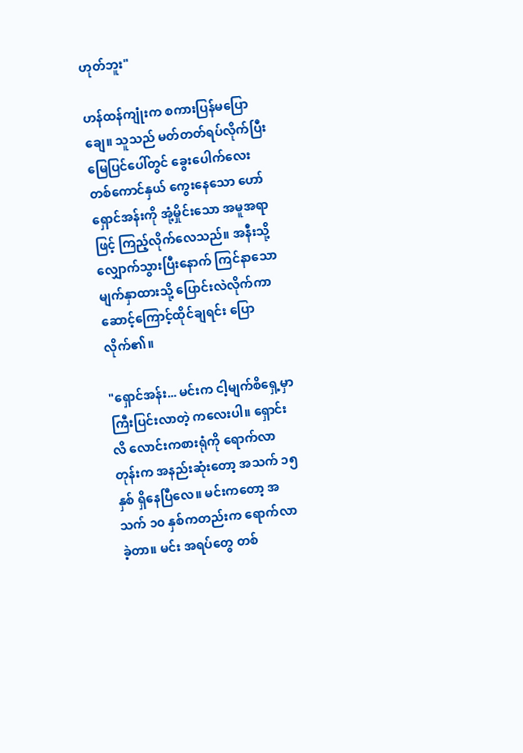ဟုတ်ဘူး"

ဟန်ထန်ကျုံးက စကားပြန်မပြောချေ။ သူသည် မတ်တတ်ရပ်လိုက်ပြီး မြေပြင်ပေါ်တွင် ခွေးပေါက်လေး တစ်ကောင်နှယ် ကွေးနေသော ဟော်ရှောင်အန်းကို အုံ့မှိုင်းသော အမူအရာဖြင့် ကြည့်လိုက်လေသည်။ အနီးသို့ လျှောက်သွားပြီးနောက် ကြင်နာသော မျက်နှာထားသို့ ပြောင်းလဲလိုက်ကာ ဆောင့်ကြောင့်ထိုင်ချရင်း ပြောလိုက်၏။

"ရှောင်အန်း... မင်းက ငါ့မျက်စိရှေ့မှာ ကြီးပြင်းလာတဲ့ ကလေးပါ။ ရှောင်းလိ လောင်းကစားရုံကို ရောက်လာတုန်းက အနည်းဆုံးတော့ အသက် ၁၅ နှစ် ရှိနေပြီလေ။ မင်းကတော့ အသက် ၁၀ နှစ်ကတည်းက ရောက်လာခဲ့တာ။ မင်း အရပ်တွေ တစ်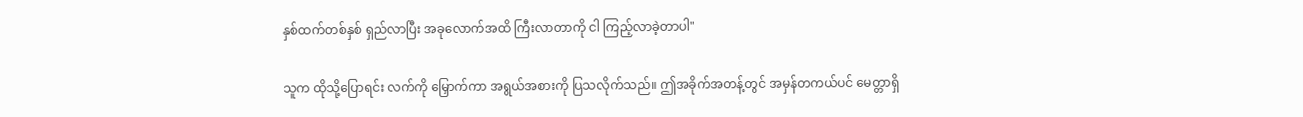နှစ်ထက်တစ်နှစ် ရှည်လာပြီး အခုလောက်အထိ ကြီးလာတာကို ငါ ကြည့်လာခဲ့တာပါ"

သူက ထိုသို့ပြောရင်း လက်ကို မြှောက်ကာ အရွယ်အစားကို ပြသလိုက်သည်။ ဤအခိုက်အတန့်တွင် အမှန်တကယ်ပင် မေတ္တာရှိ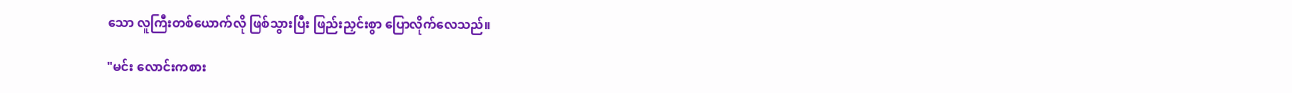သော လူကြီးတစ်ယောက်လို ဖြစ်သွားပြီး ဖြည်းညှင်းစွာ ပြောလိုက်လေသည်။

"မင်း လောင်းကစား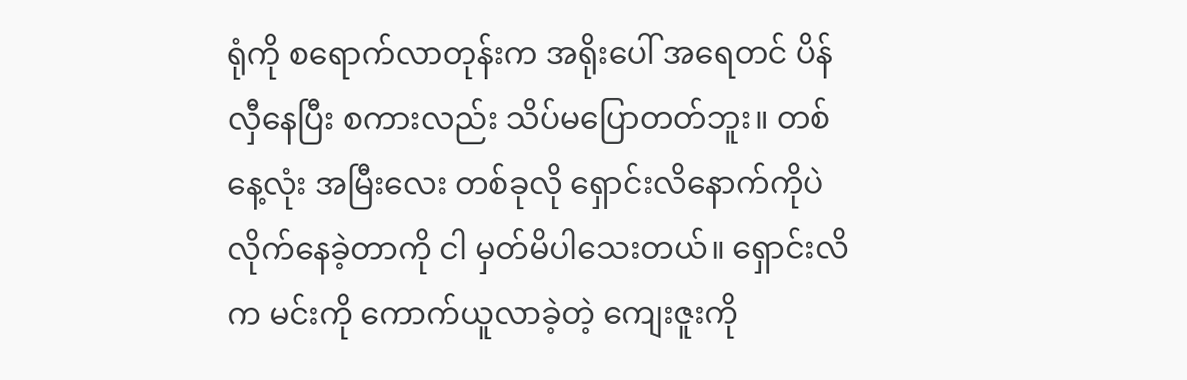ရုံကို စရောက်လာတုန်းက အရိုးပေါ် အရေတင် ပိန်လှီနေပြီး စကားလည်း သိပ်မပြောတတ်ဘူး။ တစ်နေ့လုံး အမြီးလေး တစ်ခုလို ရှောင်းလိနောက်ကိုပဲ လိုက်နေခဲ့တာကို ငါ မှတ်မိပါသေးတယ်။ ရှောင်းလိက မင်းကို ကောက်ယူလာခဲ့တဲ့ ကျေးဇူးကို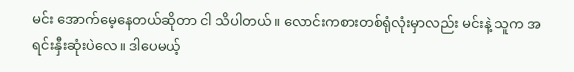မင်း အောက်မေ့နေတယ်ဆိုတာ ငါ သိပါတယ်။ လောင်းကစားတစ်ရုံလုံးမှာလည်း မင်းနဲ့ သူက အရင်းနှီးဆုံးပဲလေ။ ဒါပေမယ့်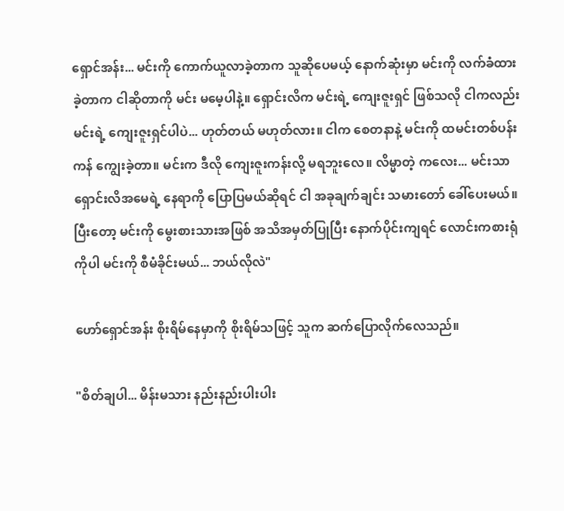ရှောင်အန်း... မင်းကို ကောက်ယူလာခဲ့တာက သူဆိုပေမယ့် နောက်ဆုံးမှာ မင်းကို လက်ခံထားခဲ့တာက ငါဆိုတာကို မင်း မမေ့ပါနဲ့။ ရှောင်းလိက မင်းရဲ့ ကျေးဇူးရှင် ဖြစ်သလို ငါကလည်း မင်းရဲ့ ကျေးဇူးရှင်ပါပဲ... ဟုတ်တယ် မဟုတ်လား။ ငါက စေတနာနဲ့ မင်းကို ထမင်းတစ်ပန်းကန် ကျွေးခဲ့တာ။ မင်းက ဒီလို ကျေးဇူးကန်းလို့ မရဘူးလေ။ လိမ္မာတဲ့ ကလေး... မင်းသာ ရှောင်းလိအမေရဲ့ နေရာကို ပြောပြမယ်ဆိုရင် ငါ အခုချက်ချင်း သမားတော် ခေါ်ပေးမယ်။ ပြီးတော့ မင်းကို မွေးစားသားအဖြစ် အသိအမှတ်ပြုပြီး နောက်ပိုင်းကျရင် လောင်းကစားရုံကိုပါ မင်းကို စီမံခိုင်းမယ်... ဘယ်လိုလဲ"

ဟော်ရှောင်အန်း စိုးရိမ်နေမှာကို စိုးရိမ်သဖြင့် သူက ဆက်ပြောလိုက်လေသည်။

"စိတ်ချပါ... မိန်းမသား နည်းနည်းပါးပါး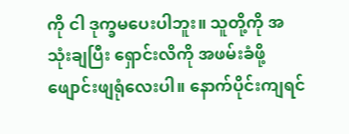ကို ငါ ဒုက္ခမပေးပါဘူး။ သူတို့ကို အသုံးချပြီး ရှောင်းလိကို အဖမ်းခံဖို့ ဖျောင်းဖျရုံလေးပါ။ နောက်ပိုင်းကျရင်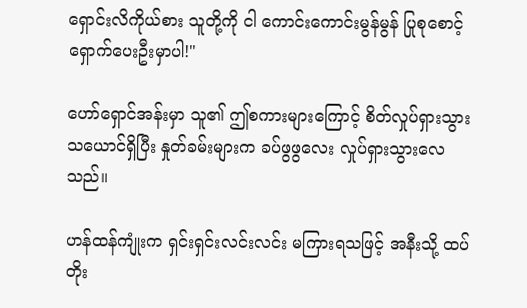ရှောင်းလိကိုယ်စား သူတို့ကို ငါ ကောင်းကောင်းမွန်မွန် ပြုစုစောင့်ရှောက်ပေးဦးမှာပါ!"

ဟော်ရှောင်အန်းမှာ သူ၏ ဤစကားများကြောင့် စိတ်လှုပ်ရှားသွားသယောင်ရှိပြီး နှုတ်ခမ်းများက ခပ်ဖွဖွလေး လှုပ်ရှားသွားလေသည်။

ဟန်ထန်ကျုံးက ရှင်းရှင်းလင်းလင်း မကြားရသဖြင့် အနီးသို့ ထပ်တိုး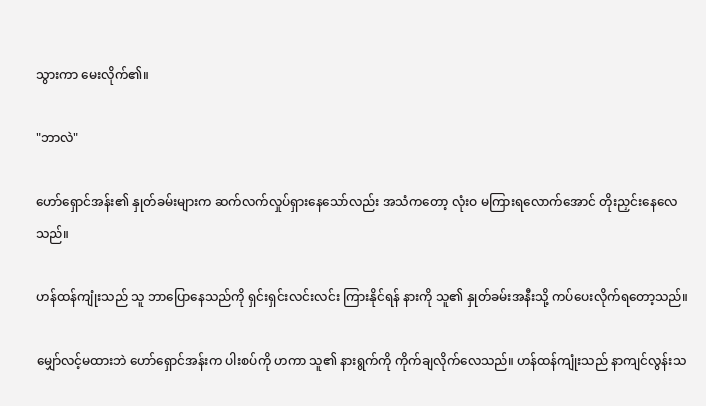သွားကာ မေးလိုက်၏။

"ဘာလဲ"

ဟော်ရှောင်အန်း၏ နှုတ်ခမ်းများက ဆက်လက်လှုပ်ရှားနေသော်လည်း အသံကတော့ လုံးဝ မကြားရလောက်အောင် တိုးညှင်းနေလေသည်။

ဟန်ထန်ကျုံးသည် သူ ဘာပြောနေသည်ကို ရှင်းရှင်းလင်းလင်း ကြားနိုင်ရန် နားကို သူ၏ နှုတ်ခမ်းအနီးသို့ ကပ်ပေးလိုက်ရတော့သည်။

မျှော်လင့်မထားဘဲ ဟော်ရှောင်အန်းက ပါးစပ်ကို ဟကာ သူ၏ နားရွက်ကို ကိုက်ချလိုက်လေသည်။ ဟန်ထန်ကျုံးသည် နာကျင်လွန်းသ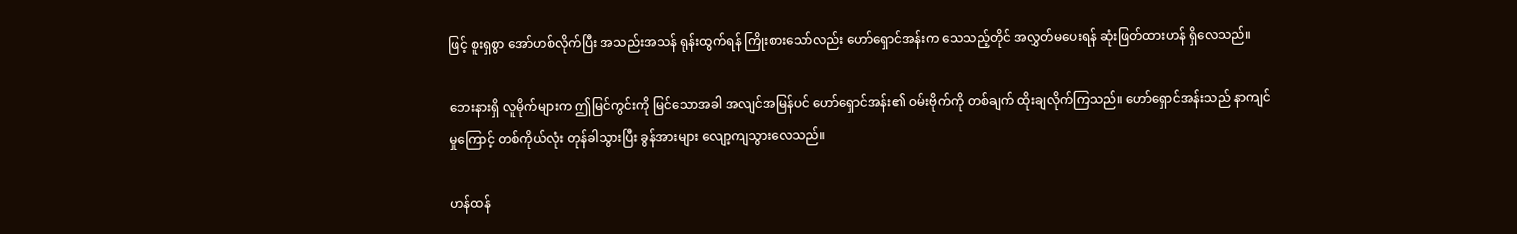ဖြင့် စူးရှစွာ အော်ဟစ်လိုက်ပြီး အသည်းအသန် ရုန်းထွက်ရန် ကြိုးစားသော်လည်း ဟော်ရှောင်အန်းက သေသည့်တိုင် အလွှတ်မပေးရန် ဆုံးဖြတ်ထားဟန် ရှိလေသည်။

ဘေးနားရှိ လူမိုက်များက ဤမြင်ကွင်းကို မြင်သောအခါ အလျင်အမြန်ပင် ဟော်ရှောင်အန်း၏ ဝမ်းဗိုက်ကို တစ်ချက် ထိုးချလိုက်ကြသည်။ ဟော်ရှောင်အန်းသည် နာကျင်မှုကြောင့် တစ်ကိုယ်လုံး တုန်ခါသွားပြီး ခွန်အားများ လျော့ကျသွားလေသည်။

ဟန်ထန်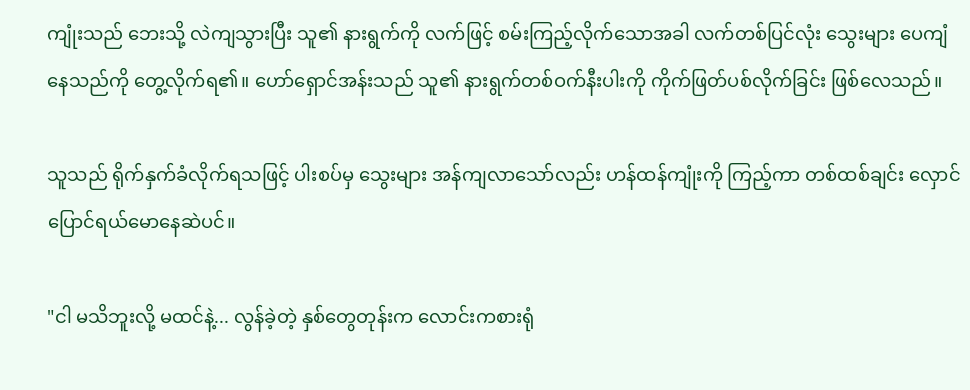ကျုံးသည် ဘေးသို့ လဲကျသွားပြီး သူ၏ နားရွက်ကို လက်ဖြင့် စမ်းကြည့်လိုက်သောအခါ လက်တစ်ပြင်လုံး သွေးများ ပေကျံနေသည်ကို တွေ့လိုက်ရ၏။ ဟော်ရှောင်အန်းသည် သူ၏ နားရွက်တစ်ဝက်နီးပါးကို ကိုက်ဖြတ်ပစ်လိုက်ခြင်း ဖြစ်လေသည်။

သူသည် ရိုက်နှက်ခံလိုက်ရသဖြင့် ပါးစပ်မှ သွေးများ အန်ကျလာသော်လည်း ဟန်ထန်ကျုံးကို ကြည့်ကာ တစ်ထစ်ချင်း လှောင်ပြောင်ရယ်မောနေဆဲပင်။

"ငါ မသိဘူးလို့ မထင်နဲ့... လွန်ခဲ့တဲ့ နှစ်တွေတုန်းက လောင်းကစားရုံ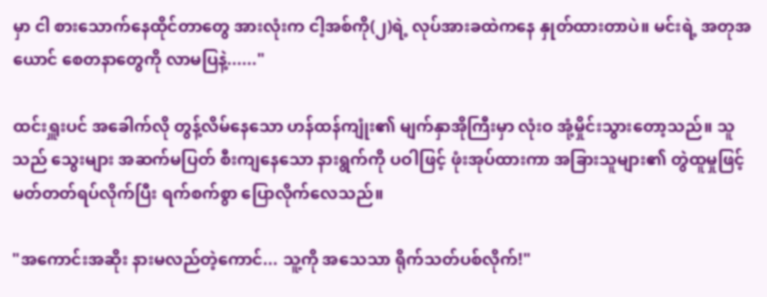မှာ ငါ စားသောက်နေထိုင်တာတွေ အားလုံးက ငါ့အစ်ကို(၂)ရဲ့ လုပ်အားခထဲကနေ နှုတ်ထားတာပဲ။ မင်းရဲ့ အတုအယောင် စေတနာတွေကို လာမပြနဲ့......"

ထင်းရှူးပင် အခေါက်လို တွန့်လိမ်နေသော ဟန်ထန်ကျုံး၏ မျက်နှာအိုကြီးမှာ လုံးဝ အုံ့မှိုင်းသွားတော့သည်။ သူသည် သွေးများ အဆက်မပြတ် စီးကျနေသော နားရွက်ကို ပဝါဖြင့် ဖုံးအုပ်ထားကာ အခြားသူများ၏ တွဲထူမှုဖြင့် မတ်တတ်ရပ်လိုက်ပြီး ရက်စက်စွာ ပြောလိုက်လေသည်။

"အကောင်းအဆိုး နားမလည်တဲ့ကောင်... သူ့ကို အသေသာ ရိုက်သတ်ပစ်လိုက်!"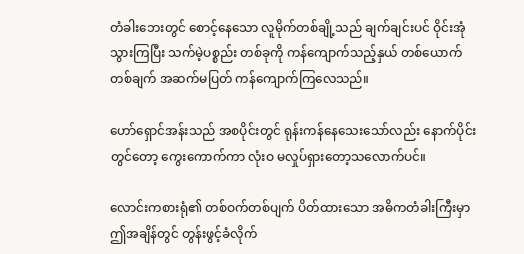တံခါးဘေးတွင် စောင့်နေသော လူမိုက်တစ်ချို့သည် ချက်ချင်းပင် ဝိုင်းအုံသွားကြပြီး သက်မဲ့ပစ္စည်း တစ်ခုကို ကန်ကျောက်သည့်နှယ် တစ်ယောက်တစ်ချက် အဆက်မပြတ် ကန်ကျောက်ကြလေသည်။

ဟော်ရှောင်အန်းသည် အစပိုင်းတွင် ရုန်းကန်နေသေးသော်လည်း နောက်ပိုင်းတွင်တော့ ကွေးကောက်ကာ လုံးဝ မလှုပ်ရှားတော့သလောက်ပင်။

လောင်းကစားရုံ၏ တစ်ဝက်တစ်ပျက် ပိတ်ထားသော အဓိကတံခါးကြီးမှာ ဤအချိန်တွင် တွန်းဖွင့်ခံလိုက်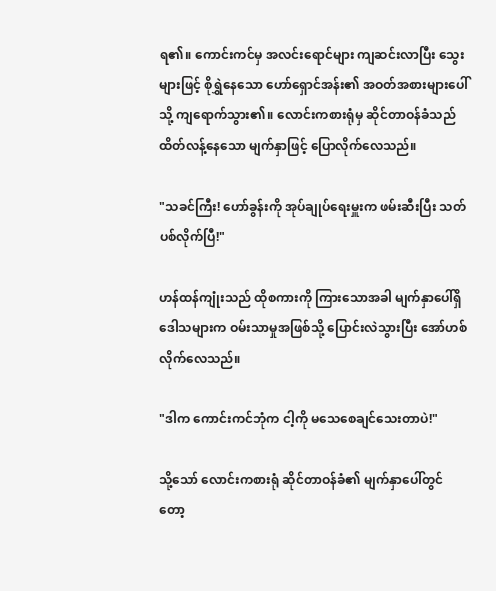ရ၏။ ကောင်းကင်မှ အလင်းရောင်များ ကျဆင်းလာပြီး သွေးများဖြင့် စိုရွှဲနေသော ဟော်ရှောင်အန်း၏ အဝတ်အစားများပေါ်သို့ ကျရောက်သွား၏။ လောင်းကစားရုံမှ ဆိုင်တာဝန်ခံသည် ထိတ်လန့်နေသော မျက်နှာဖြင့် ပြောလိုက်လေသည်။

"သခင်ကြီး! ဟော်ခွန်းကို အုပ်ချုပ်ရေးမှူးက ဖမ်းဆီးပြီး သတ်ပစ်လိုက်ပြီ!"

ဟန်ထန်ကျုံးသည် ထိုစကားကို ကြားသောအခါ မျက်နှာပေါ်ရှိ ဒေါသများက ဝမ်းသာမှုအဖြစ်သို့ ပြောင်းလဲသွားပြီး အော်ဟစ်လိုက်လေသည်။

"ဒါက ကောင်းကင်ဘုံက ငါ့ကို မသေစေချင်သေးတာပဲ!"

သို့သော် လောင်းကစားရုံ ဆိုင်တာဝန်ခံ၏ မျက်နှာပေါ်တွင်တော့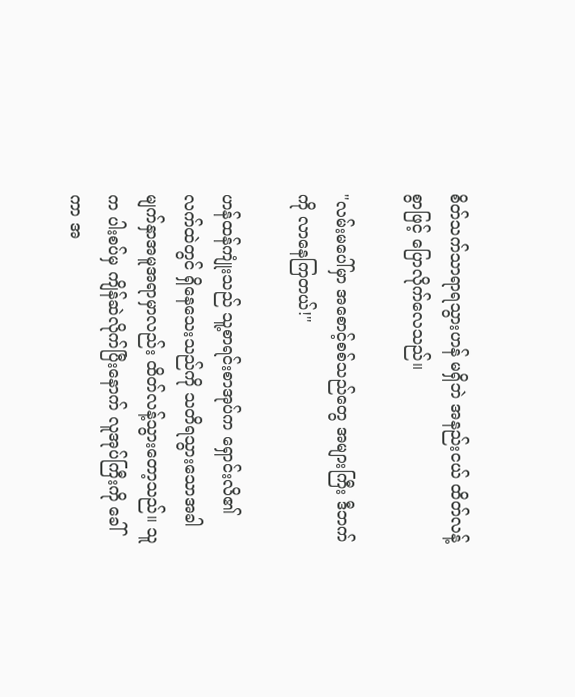စိတ်သက်သာရာရသွားဟန် မရှိဘဲ အနည်းငယ် ထိတ်လန့်စွာဖြင့် ပြောလိုက်လေသည်။

"လမ်းမပေါ်မှာ အစောင့်စစ်သည်တွေ အများကြီး ဒီဘက်ကို လာနေကြတယ်!"

ဟန်ထန်ကျုံးသည် သူ့စာရင်းစာအုပ်က ရှောင်းလိ၏ လက်ထဲတွင် ရှိနေသေးသည်ကို သတိရသွားသောအခါ မျက်နှာအမူအရာမှာလည်း ထိတ်လန့်သွားတော့သည်။ သူက ပါးစပ်မှ ကျိန်ဆဲလိုက်ပြီးနောက် လူအုပ်ကြီးကို ခေါ်ကာ အ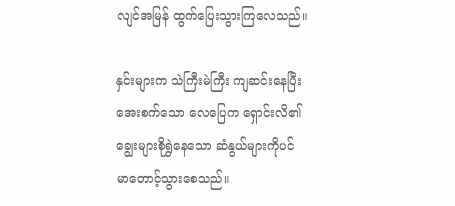လျင်အမြန် ထွက်ပြေးသွားကြလေသည်။

နှင်းများက သဲကြီးမဲကြီး ကျဆင်းနေပြီး အေးစက်သော လေပြေက ရှောင်းလိ၏ ချွေးများစိုရွှဲနေသော ဆံနွယ်များကိုပင် မာတောင့်သွားစေသည်။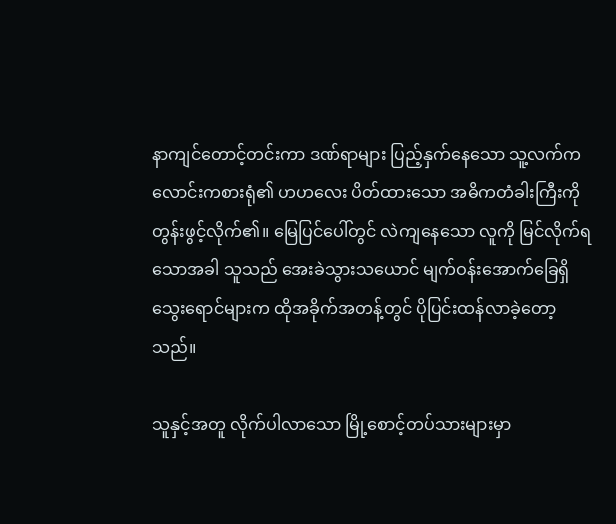နာကျင်တောင့်တင်းကာ ဒဏ်ရာများ ပြည့်နှက်နေသော သူ့လက်က လောင်းကစားရုံ၏ ဟဟလေး ပိတ်ထားသော အဓိကတံခါးကြီးကို တွန်းဖွင့်လိုက်၏။ မြေပြင်ပေါ်တွင် လဲကျနေသော လူကို မြင်လိုက်ရသောအခါ သူသည် အေးခဲသွားသယောင် မျက်ဝန်းအောက်ခြေရှိ သွေးရောင်များက ထိုအခိုက်အတန့်တွင် ပိုပြင်းထန်လာခဲ့တော့သည်။

သူနှင့်အတူ လိုက်ပါလာသော မြို့စောင့်တပ်သားများမှာ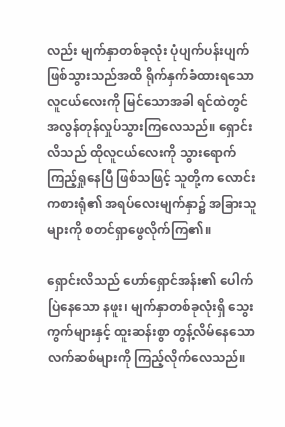လည်း မျက်နှာတစ်ခုလုံး ပုံပျက်ပန်းပျက် ဖြစ်သွားသည်အထိ ရိုက်နှက်ခံထားရသော လူငယ်လေးကို မြင်သောအခါ ရင်ထဲတွင် အလွန်တုန်လှုပ်သွားကြလေသည်။ ရှောင်းလိသည် ထိုလူငယ်လေးကို သွားရောက် ကြည့်ရှုနေပြီ ဖြစ်သဖြင့် သူတို့က လောင်းကစားရုံ၏ အရပ်လေးမျက်နှာ၌ အခြားသူများကို စတင်ရှာဖွေလိုက်ကြ၏။

ရှောင်းလိသည် ဟော်ရှောင်အန်း၏ ပေါက်ပြဲနေသော နဖူး၊ မျက်နှာတစ်ခုလုံးရှိ သွေးကွက်များနှင့် ထူးဆန်းစွာ တွန့်လိမ်နေသော လက်ဆစ်များကို ကြည့်လိုက်လေသည်။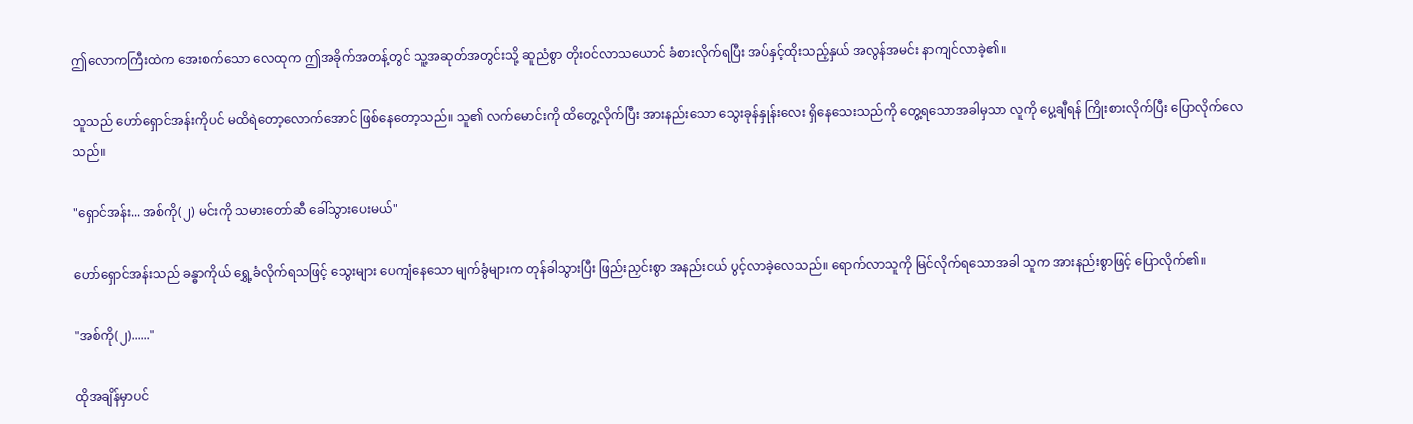ဤလောကကြီးထဲက အေးစက်သော လေထုက ဤအခိုက်အတန့်တွင် သူ့အဆုတ်အတွင်းသို့ ဆူညံစွာ တိုးဝင်လာသယောင် ခံစားလိုက်ရပြီး အပ်နှင့်ထိုးသည့်နှယ် အလွန်အမင်း နာကျင်လာခဲ့၏။

သူသည် ဟော်ရှောင်အန်းကိုပင် မထိရဲတော့လောက်အောင် ဖြစ်နေတော့သည်။ သူ၏ လက်မောင်းကို ထိတွေ့လိုက်ပြီး အားနည်းသော သွေးခုန်နှုန်းလေး ရှိနေသေးသည်ကို တွေ့ရသောအခါမှသာ လူကို ပွေ့ချီရန် ကြိုးစားလိုက်ပြီး ပြောလိုက်လေသည်။

"ရှောင်အန်း... အစ်ကို(၂) မင်းကို သမားတော်ဆီ ခေါ်သွားပေးမယ်"

ဟော်ရှောင်အန်းသည် ခန္ဓာကိုယ် ရွှေ့ခံလိုက်ရသဖြင့် သွေးများ ပေကျံနေသော မျက်ခွံများက တုန်ခါသွားပြီး ဖြည်းညှင်းစွာ အနည်းငယ် ပွင့်လာခဲ့လေသည်။ ရောက်လာသူကို မြင်လိုက်ရသောအခါ သူက အားနည်းစွာဖြင့် ပြောလိုက်၏။

"အစ်ကို(၂)......"

ထိုအချိန်မှာပင်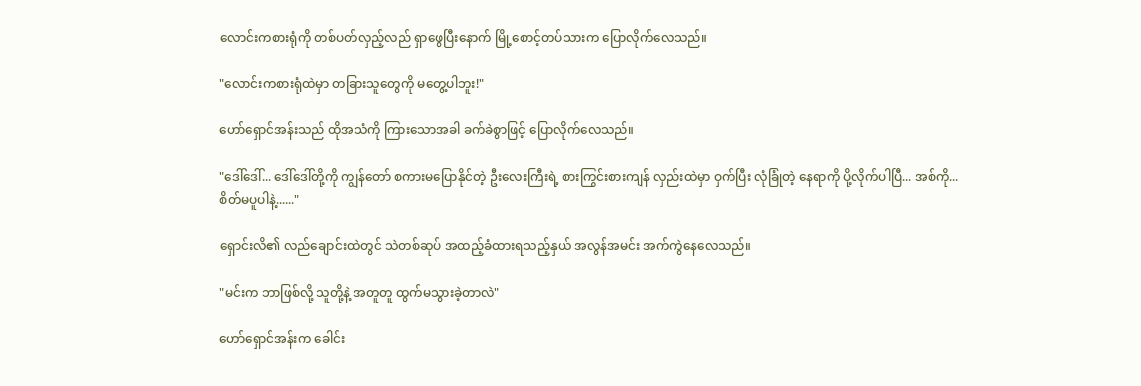လောင်းကစားရုံကို တစ်ပတ်လှည့်လည် ရှာဖွေပြီးနောက် မြို့စောင့်တပ်သားက ပြောလိုက်လေသည်။

"လောင်းကစားရုံထဲမှာ တခြားသူတွေကို မတွေ့ပါဘူး!"

ဟော်ရှောင်အန်းသည် ထိုအသံကို ကြားသောအခါ ခက်ခဲစွာဖြင့် ပြောလိုက်လေသည်။

"ဒေါ်ဒေါ်... ဒေါ်ဒေါ်တို့ကို ကျွန်တော် စကားမပြောနိုင်တဲ့ ဦးလေးကြီးရဲ့ စားကြွင်းစားကျန် လှည်းထဲမှာ ဝှက်ပြီး လုံခြုံတဲ့ နေရာကို ပို့လိုက်ပါပြီ... အစ်ကို... စိတ်မပူပါနဲ့......"

ရှောင်းလိ၏ လည်ချောင်းထဲတွင် သဲတစ်ဆုပ် အထည့်ခံထားရသည့်နှယ် အလွန်အမင်း အက်ကွဲနေလေသည်။

"မင်းက ဘာဖြစ်လို့ သူတို့နဲ့ အတူတူ ထွက်မသွားခဲ့တာလဲ"

ဟော်ရှောင်အန်းက ခေါင်း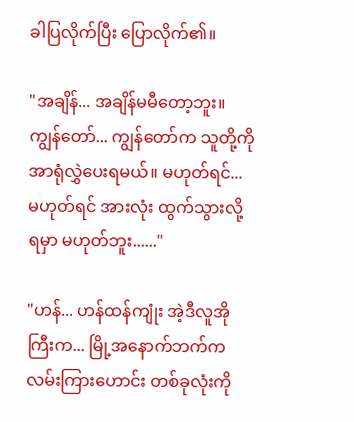ခါပြလိုက်ပြီး ပြောလိုက်၏။

"အချိန်... အချိန်မမီတော့ဘူး။ ကျွန်တော်... ကျွန်တော်က သူတို့ကို အာရုံလွှဲပေးရမယ်။ မဟုတ်ရင်... မဟုတ်ရင် အားလုံး ထွက်သွားလို့ ရမှာ မဟုတ်ဘူး......"

"ဟန်... ဟန်ထန်ကျုံး အဲ့ဒီလူအိုကြီးက... မြို့အနောက်ဘက်က လမ်းကြားဟောင်း တစ်ခုလုံးကို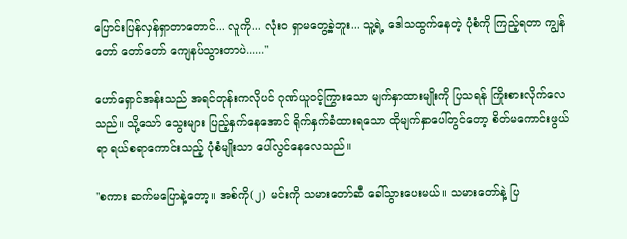ပြောင်းပြန်လှန်ရှာတာတောင်... လူကို... လုံးဝ ရှာမတွေ့ခဲ့ဘူး... သူ့ရဲ့ ဒေါသထွက်နေတဲ့ ပုံစံကို ကြည့်ရတာ ကျွန်တော် တော်တော် ကျေနပ်သွားတာပဲ......"

ဟော်ရှောင်အန်းသည် အရင်တုန်းကလိုပင် ဂုဏ်ယူဝင့်ကြွားသော မျက်နှာထားမျိုးကို ပြသရန် ကြိုးစားလိုက်လေသည်။ သို့သော် သွေးများ ပြည့်နှက်နေအောင် ရိုက်နှက်ခံထားရသော ထိုမျက်နှာပေါ်တွင်တော့ စိတ်မကောင်းဖွယ်ရာ ရယ်စရာကောင်းသည့် ပုံစံမျိုးသာ ပေါ်လွင်နေလေသည်။

"စကား ဆက်မပြောနဲ့တော့။ အစ်ကို(၂) မင်းကို သမားတော်ဆီ ခေါ်သွားပေးမယ်။ သမားတော်နဲ့ ပြ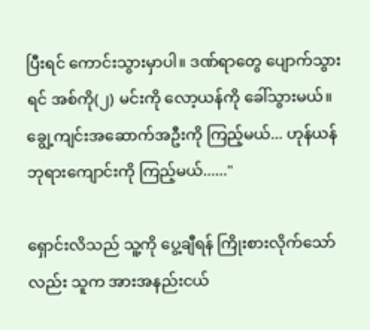ပြီးရင် ကောင်းသွားမှာပါ။ ဒဏ်ရာတွေ ပျောက်သွားရင် အစ်ကို(၂) မင်းကို လော့ယန်ကို ခေါ်သွားမယ်။ ချွေ့ကျင်းအဆောက်အဦးကို ကြည့်မယ်... ဟုန်ယန်ဘုရားကျောင်းကို ကြည့်မယ်......"

ရှောင်းလိသည် သူ့ကို ပွေ့ချီရန် ကြိုးစားလိုက်သော်လည်း သူက အားအနည်းငယ်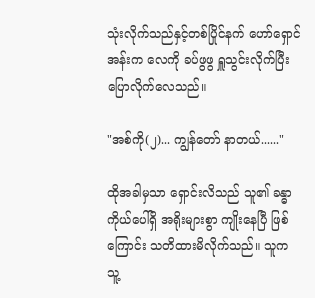သုံးလိုက်သည်နှင့်တစ်ပြိုင်နက် ဟော်ရှောင်အန်းက လေကို ခပ်ဖွဖွ ရှူသွင်းလိုက်ပြီး ပြောလိုက်လေသည်။

"အစ်ကို(၂)... ကျွန်တော် နာတယ်......"

ထိုအခါမှသာ ရှောင်းလိသည် သူ၏ ခန္ဓာကိုယ်ပေါ်ရှိ အရိုးများစွာ ကျိုးနေပြီ ဖြစ်ကြောင်း သတိထားမိလိုက်သည်။ သူက သူ့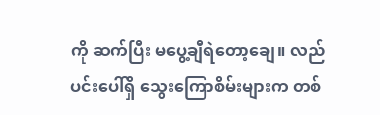ကို ဆက်ပြီး မပွေ့ချီရဲတော့ချေ။ လည်ပင်းပေါ်ရှိ သွေးကြောစိမ်းများက တစ်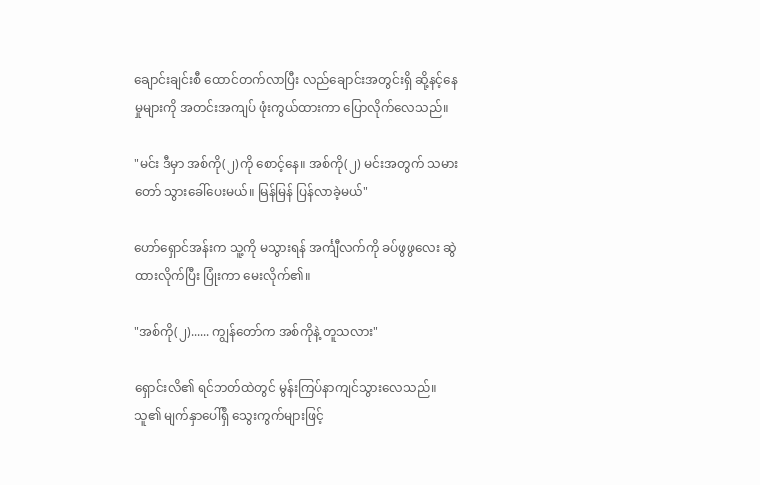ချောင်းချင်းစီ ထောင်တက်လာပြီး လည်ချောင်းအတွင်းရှိ ဆို့နင့်နေမှုများကို အတင်းအကျပ် ဖုံးကွယ်ထားကာ ပြောလိုက်လေသည်။

"မင်း ဒီမှာ အစ်ကို(၂)ကို စောင့်နေ။ အစ်ကို(၂) မင်းအတွက် သမားတော် သွားခေါ်ပေးမယ်။ မြန်မြန် ပြန်လာခဲ့မယ်"

ဟော်ရှောင်အန်းက သူ့ကို မသွားရန် အင်္ကျီလက်ကို ခပ်ဖွဖွလေး ဆွဲထားလိုက်ပြီး ပြုံးကာ မေးလိုက်၏။

"အစ်ကို(၂)...... ကျွန်တော်က အစ်ကိုနဲ့ တူသလား"

ရှောင်းလိ၏ ရင်ဘတ်ထဲတွင် မွန်းကြပ်နာကျင်သွားလေသည်။ သူ၏ မျက်နှာပေါ်ရှိ သွေးကွက်များဖြင့်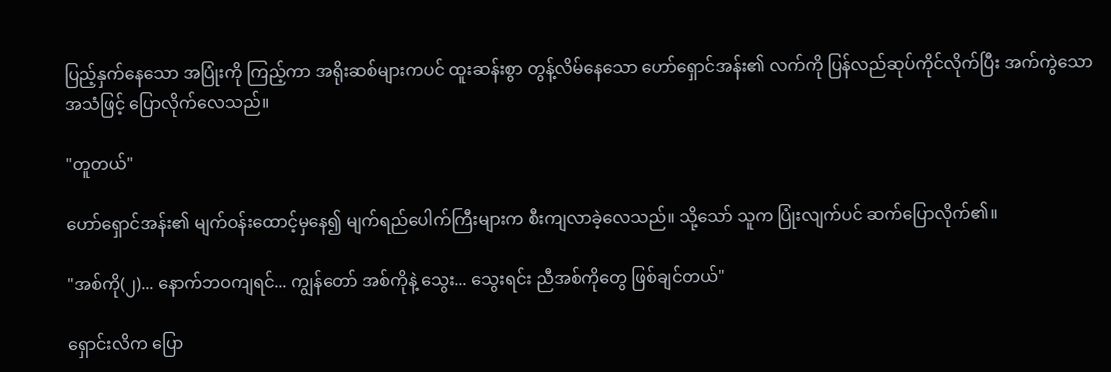ပြည့်နှက်နေသော အပြုံးကို ကြည့်ကာ အရိုးဆစ်များကပင် ထူးဆန်းစွာ တွန့်လိမ်နေသော ဟော်ရှောင်အန်း၏ လက်ကို ပြန်လည်ဆုပ်ကိုင်လိုက်ပြီး အက်ကွဲသောအသံဖြင့် ပြောလိုက်လေသည်။

"တူတယ်"

ဟော်ရှောင်အန်း၏ မျက်ဝန်းထောင့်မှနေ၍ မျက်ရည်ပေါက်ကြီးများက စီးကျလာခဲ့လေသည်။ သို့သော် သူက ပြုံးလျက်ပင် ဆက်ပြောလိုက်၏။

"အစ်ကို(၂)... နောက်ဘဝကျရင်... ကျွန်တော် အစ်ကိုနဲ့ သွေး... သွေးရင်း ညီအစ်ကိုတွေ ဖြစ်ချင်တယ်"

ရှောင်းလိက ပြော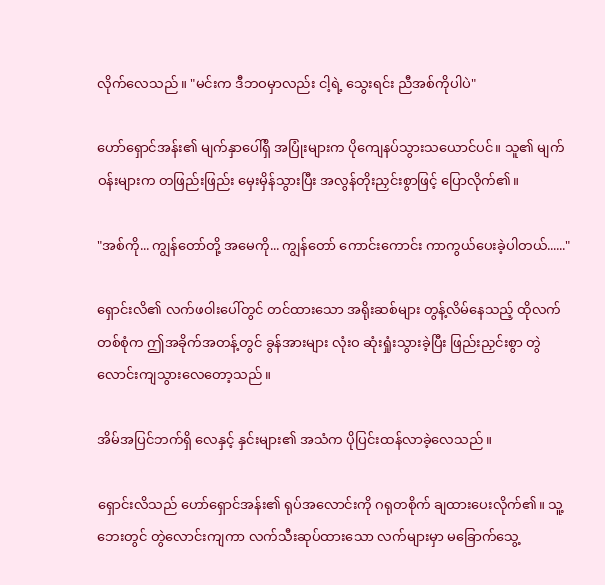လိုက်လေသည်။ "မင်းက ဒီဘဝမှာလည်း ငါ့ရဲ့ သွေးရင်း ညီအစ်ကိုပါပဲ"

ဟော်ရှောင်အန်း၏ မျက်နှာပေါ်ရှိ အပြုံးများက ပိုကျေနပ်သွားသယောင်ပင်။ သူ၏ မျက်ဝန်းများက တဖြည်းဖြည်း မှေးမှိန်သွားပြီး အလွန်တိုးညှင်းစွာဖြင့် ပြောလိုက်၏။

"အစ်ကို... ကျွန်တော်တို့ အမေကို... ကျွန်တော် ကောင်းကောင်း ကာကွယ်ပေးခဲ့ပါတယ်......"

ရှောင်းလိ၏ လက်ဖဝါးပေါ်တွင် တင်ထားသော အရိုးဆစ်များ တွန့်လိမ်နေသည့် ထိုလက်တစ်စုံက ဤအခိုက်အတန့်တွင် ခွန်အားများ လုံးဝ ဆုံးရှုံးသွားခဲ့ပြီး ဖြည်းညှင်းစွာ တွဲလောင်းကျသွားလေတော့သည်။

အိမ်အပြင်ဘက်ရှိ လေနှင့် နှင်းများ၏ အသံက ပိုပြင်းထန်လာခဲ့လေသည်။

ရှောင်းလိသည် ဟော်ရှောင်အန်း၏ ရုပ်အလောင်းကို ဂရုတစိုက် ချထားပေးလိုက်၏။ သူ့ဘေးတွင် တွဲလောင်းကျကာ လက်သီးဆုပ်ထားသော လက်များမှာ မခြောက်သွေ့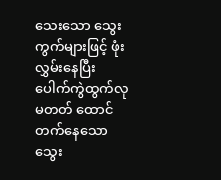သေးသော သွေးကွက်များဖြင့် ဖုံးလွှမ်းနေပြီး ပေါက်ကွဲထွက်လုမတတ် ထောင်တက်နေသော သွေး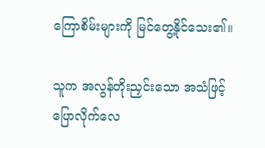ကြောစိမ်းများကို မြင်တွေ့နိုင်သေး၏။

သူက အလွန်တိုးညှင်းသော အသံဖြင့် ပြောလိုက်လေ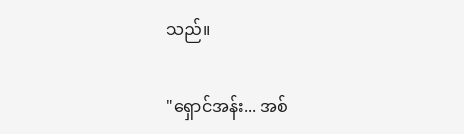သည်။

"ရှောင်အန်း... အစ်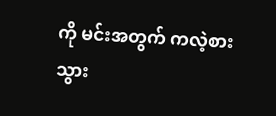ကို မင်းအတွက် ကလဲ့စား သွား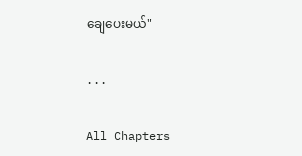ချေပေးမယ်"

...

All Chapters